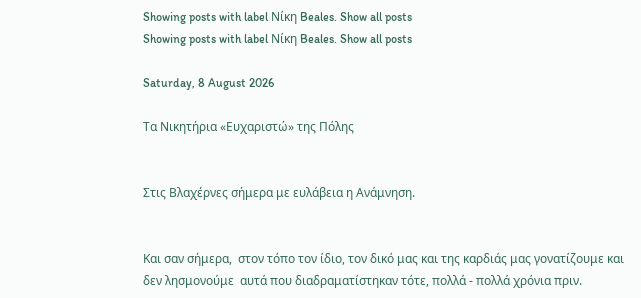Showing posts with label Νίκη Beales. Show all posts
Showing posts with label Νίκη Beales. Show all posts

Saturday, 8 August 2026

Τα Νικητήρια «Ευχαριστώ» της Πόλης


Στις Βλαχέρνες σήμερα με ευλάβεια η Ανάμνηση.


Και σαν σήμερα,  στον τόπο τον ίδιο, τον δικό μας και της καρδιάς μας γονατίζουμε και δεν λησμονούμε  αυτά που διαδραματίστηκαν τότε, πολλά - πολλά χρόνια πριν.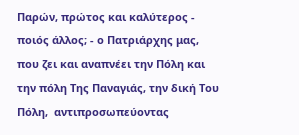Παρών, πρώτος και καλύτερος - ποιός άλλος; - ο Πατριάρχης μας, που ζει και αναπνέει την Πόλη και την πόλη Της Παναγιάς, την δική Του Πόλη,  αντιπροσωπεύοντας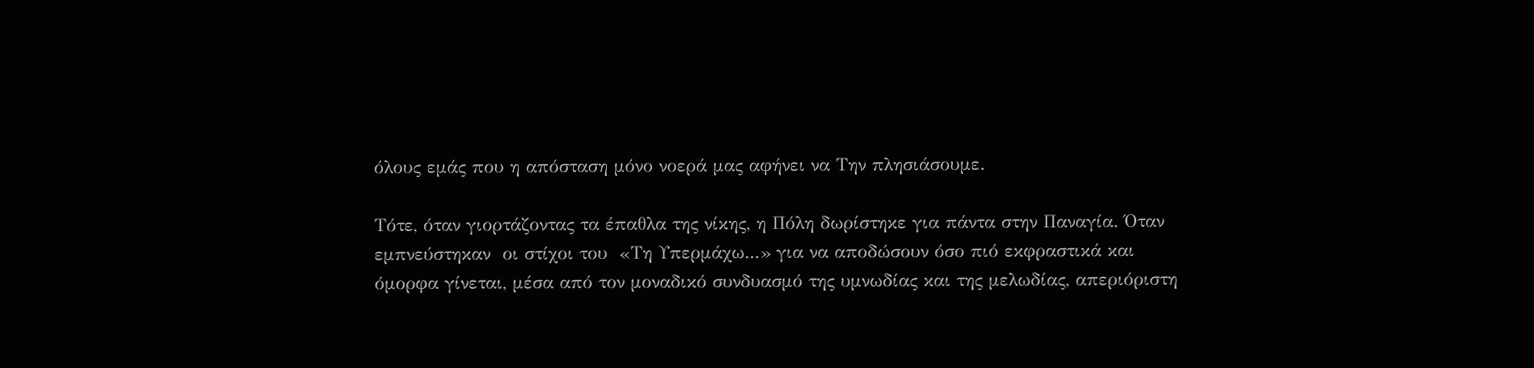όλους εμάς που η απόσταση μόνο νοερά μας αφήνει να Την πλησιάσουμε.

Τότε, όταν γιορτάζοντας τα έπαθλα της νίκης, η Πόλη δωρίστηκε για πάντα στην Παναγία. Όταν  εμπνεύστηκαν  οι στίχοι του  «Τη Υπερμάχω...» για να αποδώσουν όσο πιό εκφραστικά και όμορφα γίνεται, μέσα από τον μοναδικό συνδυασμό της υμνωδίας και της μελωδίας, απεριόριστη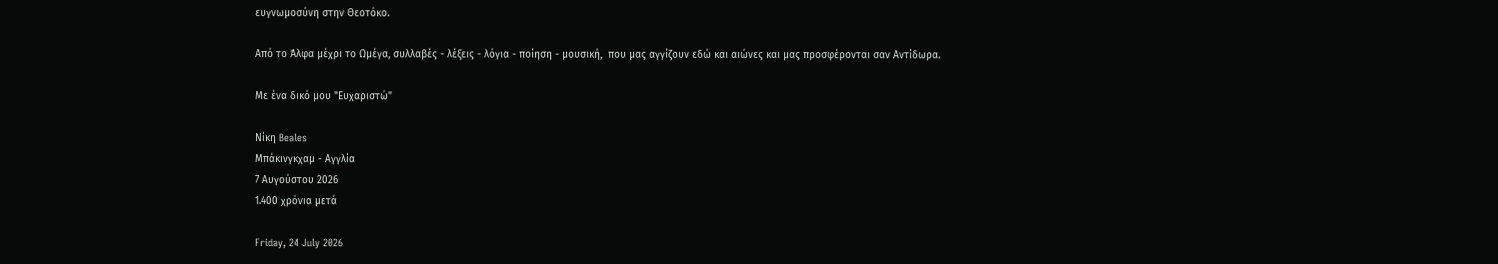ευγνωμοσύνη στην Θεοτόκο.

Από το Άλφα μέχρι το Ωμέγα, συλλαβές - λέξεις - λόγια - ποίηση - μουσική,  που μας αγγίζουν εδώ και αιώνες και μας προσφέρονται σαν Αντίδωρα.

Με ένα δικό μου "Ευχαριστώ"

Νίκη Beales
Μπάκινγκχαμ - Αγγλία
7 Αυγούστου 2026
1.400 χρόνια μετά

Friday, 24 July 2026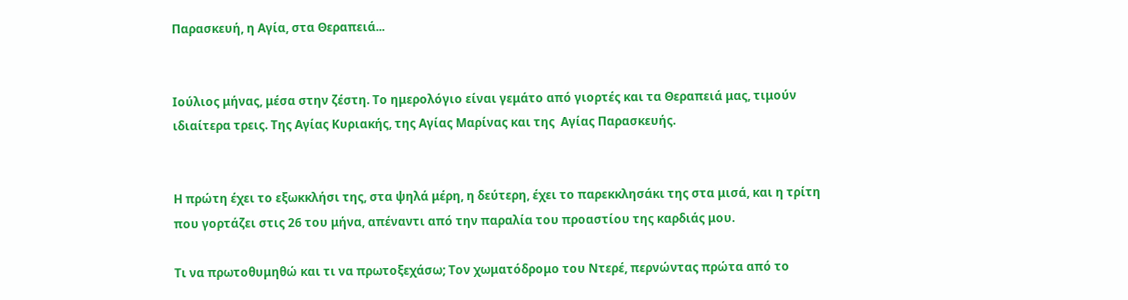Παρασκευή, η Αγία, στα Θεραπειά...


Ιούλιος μήνας, μέσα στην ζέστη. Το ημερολόγιο είναι γεμάτο από γιορτές και τα Θεραπειά μας, τιμούν ιδιαίτερα τρεις. Της Αγίας Κυριακής, της Αγίας Μαρίνας και της  Αγίας Παρασκευής.


Η πρώτη έχει το εξωκκλήσι της, στα ψηλά μέρη, η δεύτερη, έχει το παρεκκλησάκι της στα μισά, και η τρίτη που γορτάζει στις 26 του μήνα, απέναντι από την παραλία του προαστίου της καρδιάς μου.

Τι να πρωτοθυμηθώ και τι να πρωτοξεχάσω; Τον χωματόδρομο του Ντερέ, περνώντας πρώτα από το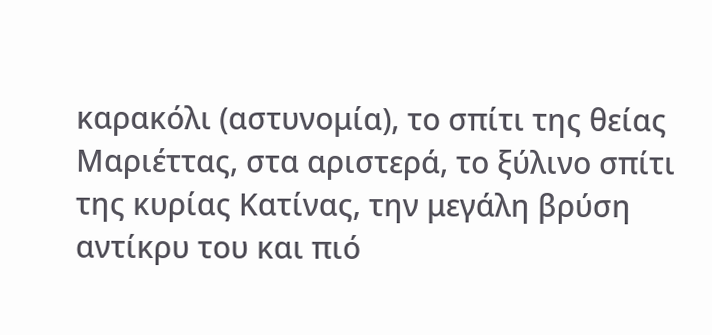καρακόλι (αστυνομία), το σπίτι της θείας Μαριέττας, στα αριστερά, το ξύλινο σπίτι της κυρίας Κατίνας, την μεγάλη βρύση αντίκρυ του και πιό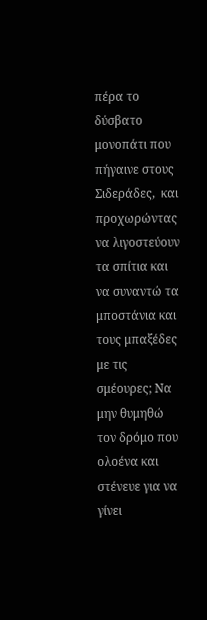πέρα το δύσβατο μονοπάτι που πήγαινε στους Σιδεράδες,  και προχωρώντας να λιγοστεύουν τα σπίτια και να συναντώ τα μποστάνια και τους μπαξέδες με τις σμέουρες; Να μην θυμηθώ τον δρόμο που ολοένα και στένευε για να γίνει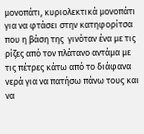μονοπάτι, κυριολεκτικά μονοπάτι για να φτάσει στην κατηφορίτσα που η βάση της  γινόταν ένα με τις ρίζες από τον πλάτανο αντάμα με τις πέτρες κάτω από το διάφανα νερά για να πατήσω πάνω τους και να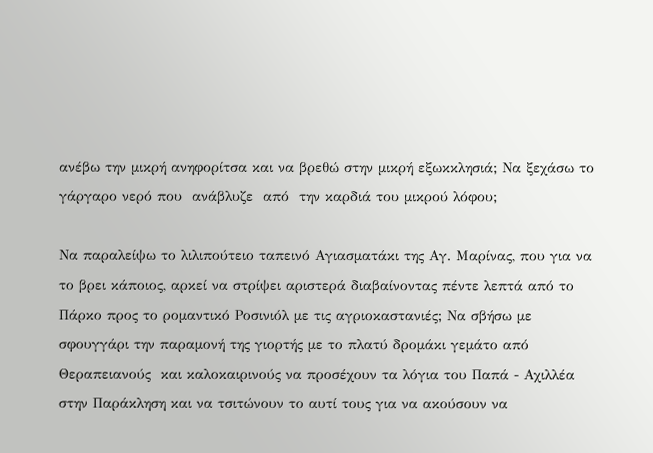ανέβω την μικρή ανηφορίτσα και να βρεθώ στην μικρή εξωκκλησιά; Να ξεχάσω το γάργαρο νερό που  ανάβλυζε  από  την καρδιά του μικρού λόφου;

Να παραλείψω το λιλιπούτειο ταπεινό Αγιασματάκι της Αγ. Μαρίνας, που για να το βρει κάποιος, αρκεί να στρίψει αριστερά διαβαίνοντας πέντε λεπτά από το Πάρκο προς το ρομαντικό Ροσινιόλ με τις αγριοκαστανιές; Να σβήσω με σφουγγάρι την παραμονή της γιορτής με το πλατύ δρομάκι γεμάτο από Θεραπειανούς  και καλοκαιρινούς να προσέχουν τα λόγια του Παπά - Αχιλλέα στην Παράκληση και να τσιτώνουν το αυτί τους για να ακούσουν να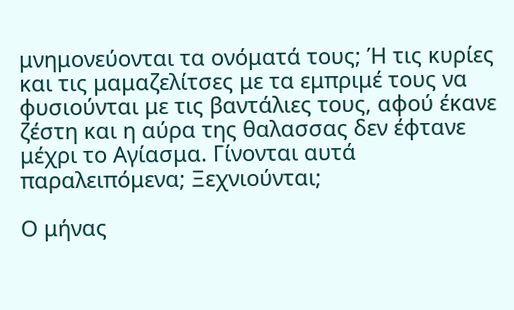μνημονεύονται τα ονόματά τους; Ή τις κυρίες και τις μαμαζελίτσες με τα εμπριμέ τους να φυσιούνται με τις βαντάλιες τους, αφού έκανε ζέστη και η αύρα της θαλασσας δεν έφτανε μέχρι το Αγίασμα. Γίνονται αυτά παραλειπόμενα; Ξεχνιούνται;

Ο μήνας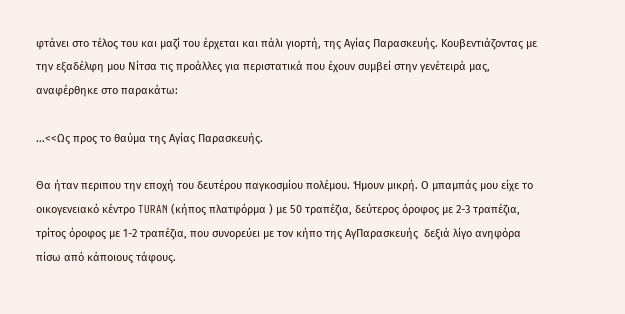φτάνει στο τέλος του και μαζί του έρχεται και πάλι γιορτή, της Αγίας Παρασκευής. Κουβεντιάζοντας με την εξαδέλφη μου Νίτσα τις προάλλες για περιστατικά που έχουν συμβεί στην γενέτειρά μας, αναφέρθηκε στο παρακάτω:

...<<Ως προς το θαύμα της Αγίας Παρασκευής.

Θα ήταν περιπου την εποχή του δευτέρου παγκοσμίου πολέμου. Ήμουν μικρή. Ο μπαμπάς μου είχε το οικογενειακό κέντρο TURAN (κήπος πλατφόρμα ) με 50 τραπέζια, δεύτερος όροφος με 2-3 τραπέζια, τρίτος όροφος με 1-2 τραπέζια, που συνορεύει με τον κήπο της ΑγΠαρασκευής  δεξιά λίγο ανηφόρα πίσω από κάποιους τάφους.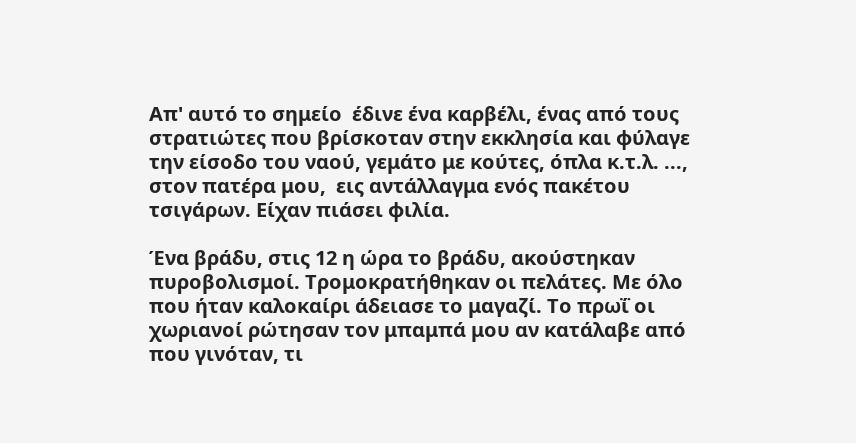Απ' αυτό το σημείο  έδινε ένα καρβέλι, ένας από τους στρατιώτες που βρίσκοταν στην εκκλησία και φύλαγε την είσοδο του ναού, γεμάτο με κούτες, όπλα κ.τ.λ. ...,  στον πατέρα μου,  εις αντάλλαγμα ενός πακέτου τσιγάρων. Είχαν πιάσει φιλία.

Ένα βράδυ, στις 12 η ώρα το βράδυ, ακούστηκαν πυροβολισμοί. Τρομοκρατήθηκαν οι πελάτες. Με όλο που ήταν καλοκαίρι άδειασε το μαγαζί. Το πρωΐ οι χωριανοί ρώτησαν τον μπαμπά μου αν κατάλαβε από που γινόταν, τι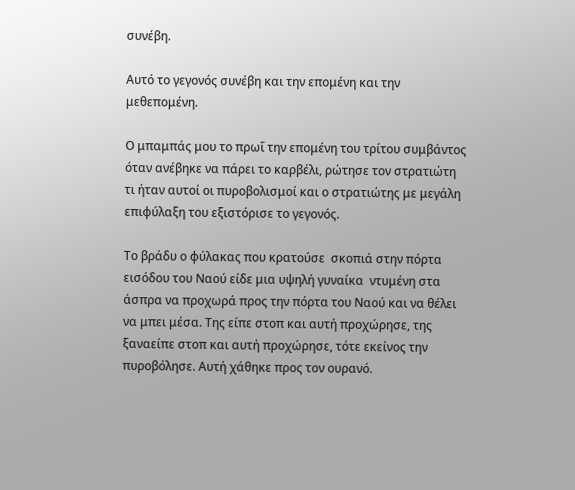συνέβη.

Αυτό το γεγονός συνέβη και την επομένη και την μεθεπομένη.

Ο μπαμπάς μου το πρωΐ την επομένη του τρίτου συμβάντος όταν ανέβηκε να πάρει το καρβέλι, ρώτησε τον στρατιώτη τι ήταν αυτοί οι πυροβολισμοί και ο στρατιώτης με μεγάλη επιφύλαξη του εξιστόρισε το γεγονός.

Το βράδυ ο φύλακας που κρατούσε  σκοπιά στην πόρτα εισόδου του Ναού είδε μια υψηλή γυναίκα  ντυμένη στα άσπρα να προχωρά προς την πόρτα του Ναού και να θέλει να μπει μέσα. Της είπε στοπ και αυτή προχώρησε, της ξαναείπε στοπ και αυτή προχώρησε, τότε εκείνος την πυροβόλησε. Αυτή χάθηκε προς τον ουρανό.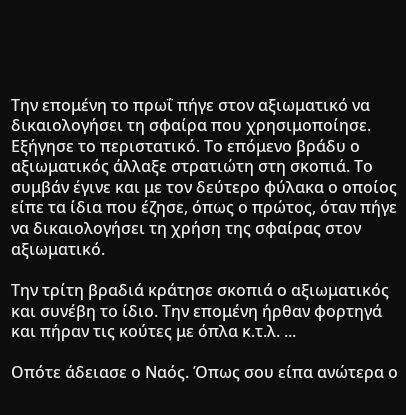Την επομένη το πρωΐ πήγε στον αξιωματικό να δικαιολογήσει τη σφαίρα που χρησιμοποίησε. Εξήγησε το περιστατικό. Το επόμενο βράδυ ο αξιωματικός άλλαξε στρατιώτη στη σκοπιά. Το συμβάν έγινε και με τον δεύτερο φύλακα ο οποίος είπε τα ίδια που έζησε, όπως ο πρώτος, όταν πήγε να δικαιολογήσει τη χρήση της σφαίρας στον αξιωματικό.

Την τρίτη βραδιά κράτησε σκοπιά ο αξιωματικός και συνέβη το ίδιο. Την επομένη ήρθαν φορτηγά και πήραν τις κούτες με όπλα κ.τ.λ. ...

Οπότε άδειασε ο Ναός. Όπως σου είπα ανώτερα ο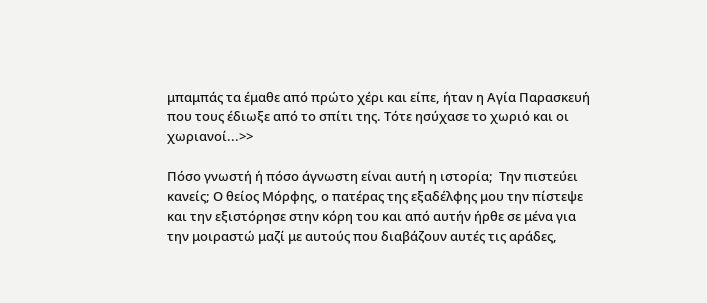μπαμπάς τα έμαθε από πρώτο χέρι και είπε, ήταν η Αγία Παρασκευή που τους έδιωξε από το σπίτι της. Τότε ησύχασε το χωριό και οι χωριανοί...>>

Πόσο γνωστή ή πόσο άγνωστη είναι αυτή η ιστορία;  Την πιστεύει κανείς; Ο θείος Μόρφης, ο πατέρας της εξαδέλφης μου την πίστεψε και την εξιστόρησε στην κόρη του και από αυτήν ήρθε σε μένα για την μοιραστώ μαζί με αυτούς που διαβάζουν αυτές τις αράδες,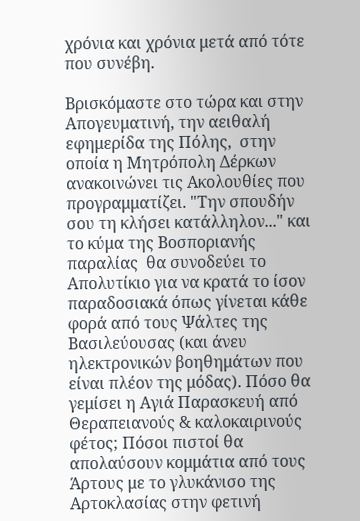χρόνια και χρόνια μετά από τότε που συνέβη.

Βρισκόμαστε στο τώρα και στην Απογευματινή, την αειθαλή εφημερίδα της Πόλης,  στην οποία η Μητρόπολη Δέρκων ανακοινώνει τις Ακολουθίες που προγραμματίζει. "Την σπουδήν σου τη κλήσει κατάλληλον..." και το κύμα της Βοσποριανής παραλίας  θα συνοδεύει το Απολυτίκιο για να κρατά το ίσον παραδοσιακά όπως γίνεται κάθε φορά από τους Ψάλτες της Βασιλεύουσας (και άνευ ηλεκτρονικών βοηθημάτων που είναι πλέον της μόδας). Πόσο θα γεμίσει η Αγιά Παρασκευή από Θεραπειανούς & καλοκαιρινούς φέτος; Πόσοι πιστοί θα απολαύσουν κομμάτια από τους Άρτους με το γλυκάνισο της Αρτοκλασίας στην φετινή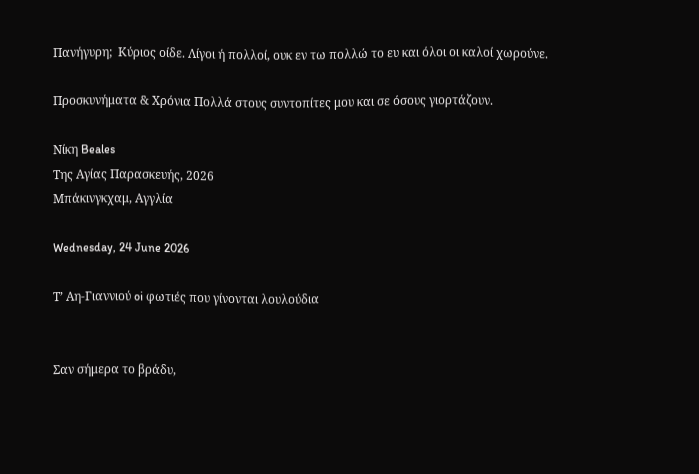Πανήγυρη;  Κύριος οίδε. Λίγοι ή πολλοί, ουκ εν τω πολλώ το ευ και όλοι οι καλοί χωρούνε.

Προσκυνήματα & Χρόνια Πολλά στους συντοπίτες μου και σε όσους γιορτάζουν.

Νίκη Beales
Της Αγίας Παρασκευής, 2026
Μπάκινγκχαμ, Αγγλία

Wednesday, 24 June 2026

Τ’ Αη-Γιαννιού oi φωτιές που γίνονται λουλούδια


Σαν σήμερα το βράδυ,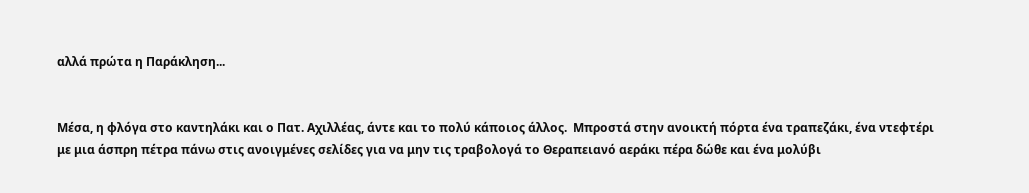αλλά πρώτα η Παράκληση...


Μέσα, η φλόγα στο καντηλάκι και ο Πατ. Αχιλλέας, άντε και το πολύ κάποιος άλλος.  Μπροστά στην ανοικτή πόρτα ένα τραπεζάκι, ένα ντεφτέρι με μια άσπρη πέτρα πάνω στις ανοιγμένες σελίδες για να μην τις τραβολογά το Θεραπειανό αεράκι πέρα δώθε και ένα μολύβι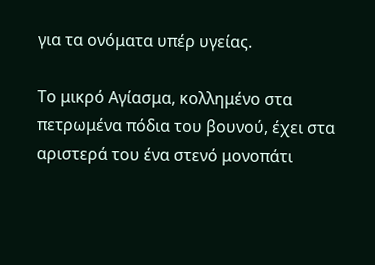για τα ονόματα υπέρ υγείας.

Το μικρό Αγίασμα, κολλημένο στα πετρωμένα πόδια του βουνού, έχει στα αριστερά του ένα στενό μονοπάτι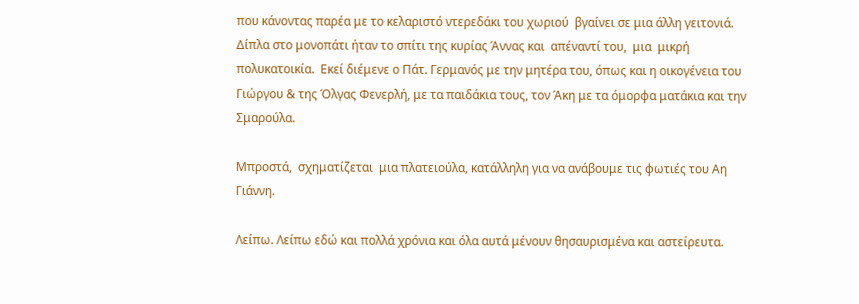που κάνοντας παρέα με το κελαριστό ντερεδάκι του χωριού  βγαίνει σε μια άλλη γειτονιά. Δίπλα στο μονοπάτι ήταν το σπίτι της κυρίας Άννας και  απέναντί του,  μια  μικρή πολυκατοικία.  Εκεί διέμενε ο Πάτ. Γερμανός με την μητέρα του, όπως και η οικογένεια του  Γιώργου & της Όλγας Φενερλή, με τα παιδάκια τους, τον Άκη με τα όμορφα ματάκια και την Σμαρούλα.

Μπροστά,  σχηματίζεται  μια πλατειούλα, κατάλληλη για να ανάβουμε τις φωτιές του Αη Γιάννη.

Λείπω. Λείπω εδώ και πολλά χρόνια και όλα αυτά μένουν θησαυρισμένα και αστείρευτα.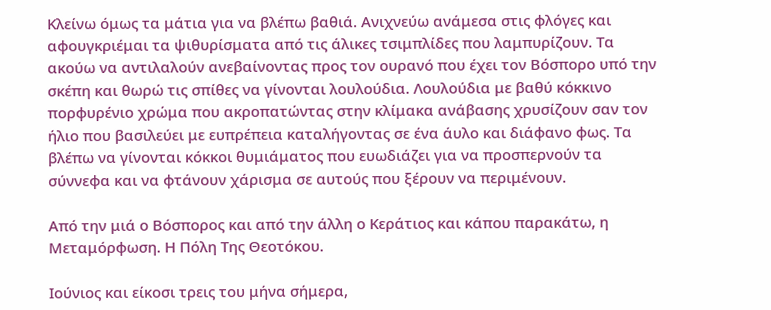Κλείνω όμως τα μάτια για να βλέπω βαθιά. Ανιχνεύω ανάμεσα στις φλόγες και αφουγκριέμαι τα ψιθυρίσματα από τις άλικες τσιμπλίδες που λαμπυρίζουν. Τα ακούω να αντιλαλούν ανεβαίνοντας προς τον ουρανό που έχει τον Βόσπορο υπό την σκέπη και θωρώ τις σπίθες να γίνονται λουλούδια. Λουλούδια με βαθύ κόκκινο πορφυρένιο χρώμα που ακροπατώντας στην κλίμακα ανάβασης χρυσίζουν σαν τον ήλιο που βασιλεύει με ευπρέπεια καταλήγοντας σε ένα άυλο και διάφανο φως. Τα βλέπω να γίνονται κόκκοι θυμιάματος που ευωδιάζει για να προσπερνούν τα σύννεφα και να φτάνουν χάρισμα σε αυτούς που ξέρουν να περιμένουν.

Από την μιά ο Βόσπορος και από την άλλη ο Κεράτιος και κάπου παρακάτω, η Μεταμόρφωση. Η Πόλη Της Θεοτόκου.

Ιούνιος και είκοσι τρεις του μήνα σήμερα,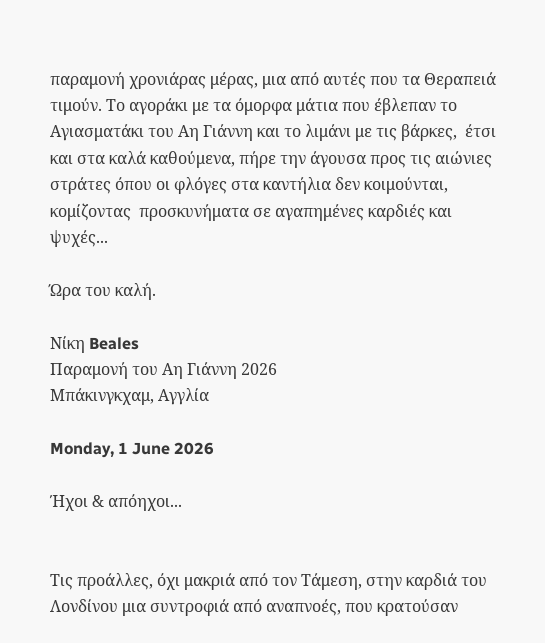παραμονή χρονιάρας μέρας, μια από αυτές που τα Θεραπειά τιμούν. Το αγοράκι με τα όμορφα μάτια που έβλεπαν το Αγιασματάκι του Αη Γιάννη και το λιμάνι με τις βάρκες,  έτσι και στα καλά καθούμενα, πήρε την άγουσα προς τις αιώνιες στράτες όπου οι φλόγες στα καντήλια δεν κοιμούνται, κομίζοντας  προσκυνήματα σε αγαπημένες καρδιές και ψυχές...

Ώρα του καλή.

Νίκη Beales
Παραμονή του Αη Γιάννη 2026
Μπάκινγκχαμ, Αγγλία

Monday, 1 June 2026

Ήχοι & απόηχοι...


Τις προάλλες, όχι μακριά από τον Τάμεση, στην καρδιά του Λονδίνου μια συντροφιά από αναπνοές, που κρατούσαν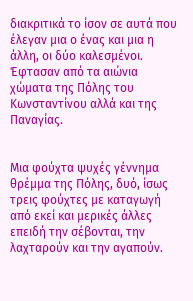διακριτικά το ίσον σε αυτά που έλεγαν μια ο ένας και μια η άλλη, οι δύο καλεσμένοι.  Έφτασαν από τα αιώνια χώματα της Πόλης του Κωνσταντίνου αλλά και της Παναγίας.


Μια φούχτα ψυχές γέννημα θρέμμα της Πόλης, δυό, ίσως τρεις φούχτες με καταγωγή από εκεί και μερικές άλλες επειδή την σέβονται, την λαχταρούν και την αγαπούν.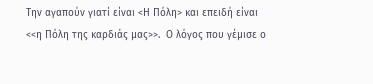Την αγαπούν γιατί είναι <Η Πόλη> και επειδή είναι <<η Πόλη της καρδιάς μας>>.  Ο λόγος που γέμισε ο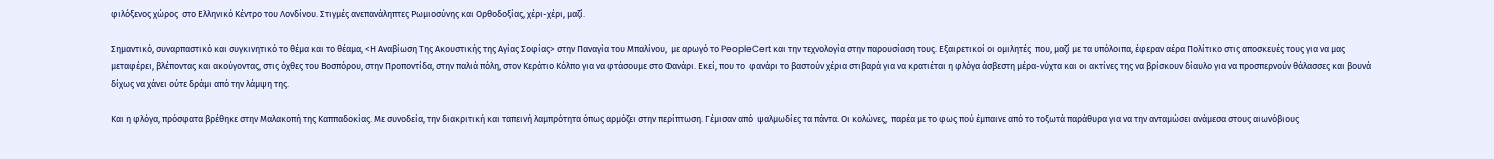φιλόξενος χώρος  στο Ελληνικό Κέντρο του Λονδίνου. Στιγμές ανεπανάληπτες Ρωμιοσύνης και Ορθοδοξίας, χέρι-χέρι, μαζί.

Σημαντικό, συναρπαστικό και συγκινητικό το θέμα και το θέαμα, <Η Αναβίωση Της Ακουστικής της Αγίας Σοφίας> στην Παναγία του Μπαλίνου,  με αρωγό το PeopleCert και την τεχνολογία στην παρουσίαση τους. Εξαιρετικοί οι ομιλητές  που, μαζί με τα υπόλοιπα, έφεραν αέρα Πολίτικο στις αποσκευές τους για να μας μεταφέρει, βλέποντας και ακούγοντας, στις όχθες του Βοσπόρου, στην Προποντίδα, στην παλιά πόλη, στον Κεράτιο Κόλπο για να φτάσουμε στο Φανάρι. Εκεί, που το  φανάρι τo βαστούν χέρια στιβαρά για να κρατιέται η φλόγα άσβεστη μέρα-νύχτα και οι ακτίνες της να βρίσκουν δίαυλο για να προσπερνούν θάλασσες και βουνά δίχως να χάνει ούτε δράμι από την λάμψη της.

Και η φλόγα, πρόσφατα βρέθηκε στην Μαλακοπή της Καππαδοκίας. Με συνοδεία, την διακριτική και ταπεινή λαμπρότητα όπως αρμόζει στην περίπτωση. Γέμισαν από  ψαλμωδίες τα πάντα. Οι κολώνες,  παρέα με το φως πού έμπαινε από το τοξωτά παράθυρα για να την ανταμώσει ανάμεσα στους αιωνόβιους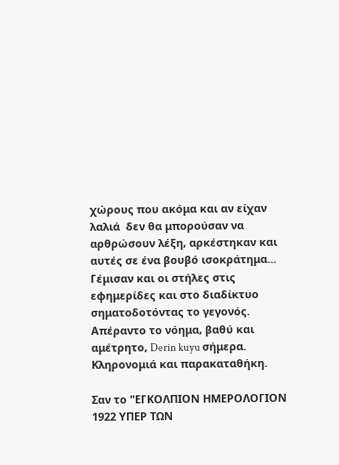χώρους που ακόμα και αν είχαν λαλιά  δεν θα μπορούσαν να αρθρώσουν λέξη, αρκέστηκαν και αυτές σε ένα βουβό ισοκράτημα... Γέμισαν και οι στήλες στις εφημερίδες και στο διαδίκτυο σηματοδοτόντας το γεγονός. Απέραντο το νόημα, βαθύ και αμέτρητο, Derin kuyu σήμερα. Κληρονομιά και παρακαταθήκη.

Σαν το "ΕΓΚΟΛΠΙΟΝ ΗΜΕΡΟΛΟΓΙΟΝ 1922 ΥΠΕΡ ΤΩΝ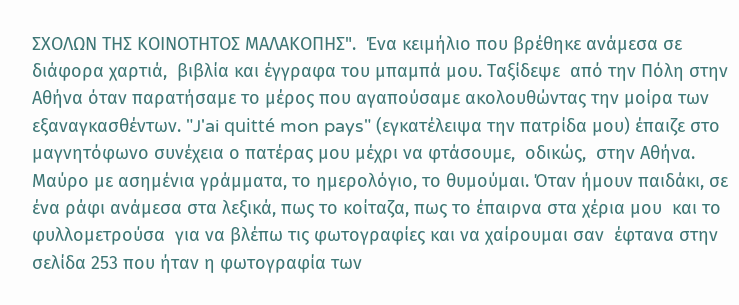ΣΧΟΛΩΝ ΤΗΣ ΚΟΙΝΟΤΗΤΟΣ ΜΑΛΑΚΟΠΗΣ".  Ένα κειμήλιο που βρέθηκε ανάμεσα σε διάφορα χαρτιά,  βιβλία και έγγραφα του μπαμπά μου. Ταξίδεψε  από την Πόλη στην Αθήνα όταν παρατήσαμε το μέρος που αγαπούσαμε ακολουθώντας την μοίρα των εξαναγκασθέντων. "J'ai quitté mon pays" (εγκατέλειψα την πατρίδα μου) έπαιζε στο μαγνητόφωνο συνέχεια ο πατέρας μου μέχρι να φτάσουμε,  οδικώς,  στην Αθήνα. Μαύρο με ασημένια γράμματα, το ημερολόγιο, το θυμούμαι. Όταν ήμουν παιδάκι, σε ένα ράφι ανάμεσα στα λεξικά, πως το κοίταζα, πως το έπαιρνα στα χέρια μου  και το φυλλομετρούσα  για να βλέπω τις φωτογραφίες και να χαίρουμαι σαν  έφτανα στην σελίδα 253 που ήταν η φωτογραφία των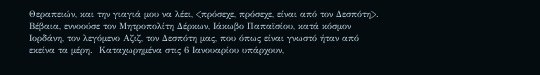Θεραπειών, και την γιαγιά μου να λέει, <πρόσεχε, πρόσεχε, είναι από τον Δεσπότη>.  Βέβαια, εννοούσε τον Μητροπολίτη Δέρκων, Ιάκωβο Παπαϊσίου, κατά κόσμον Ιορδάνη, τον λεγόμενο Αζιζ, τον Δεσπότη μας, που όπως είναι γνωστό ήταν από εκείνα τα μέρη.  Καταχωρημένα στις 6 Ιανουαρίου υπάρχουν,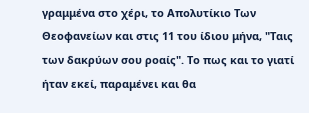γραμμένα στο χέρι, το Απολυτίκιο Των Θεοφανείων και στις 11 του ίδιου μήνα, "Ταις των δακρύων σου ροαίς". Το πως και το γιατί ήταν εκεί, παραμένει και θα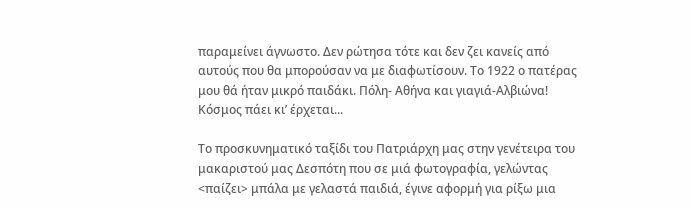παραμείνει άγνωστο. Δεν ρώτησα τότε και δεν ζει κανείς από αυτούς που θα μπορούσαν να με διαφωτίσουν. Το 1922 ο πατέρας μου θά ήταν μικρό παιδάκι. Πόλη- Αθήνα και γιαγιά-Αλβιώνα! Κόσμος πάει κι’ έρχεται...

Το προσκυνηματικό ταξίδι του Πατριάρχη μας στην γενέτειρα του μακαριστού μας Δεσπότη που σε μιά φωτογραφία, γελώντας  <παίζει> μπάλα με γελαστά παιδιά, έγινε αφορμή για ρίξω μια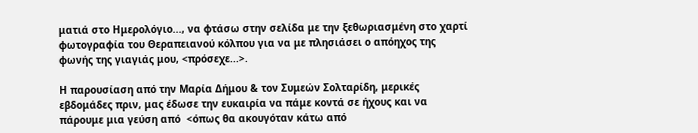ματιά στο Ημερολόγιο..., να φτάσω στην σελίδα με την ξεθωριασμένη στο χαρτί φωτογραφία του Θεραπειανού κόλπου για να με πλησιάσει ο απόηχος της φωνής της γιαγιάς μου, <πρόσεχε...>.

Η παρουσίαση από την Μαρία Δήμου & τον Συμεών Σολταρίδη, μερικές εβδομάδες πριν, μας έδωσε την ευκαιρία να πάμε κοντά σε ήχους και να πάρουμε μια γεύση από  <όπως θα ακουγόταν κάτω από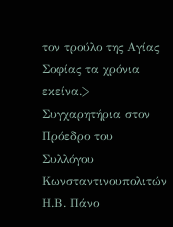τον τρούλο της Αγίας Σοφίας τα χρόνια εκείνα.> Συγχαρητήρια στον Πρόεδρο του Συλλόγου Κωνσταντινουπολιτών Η.Β. Πάνο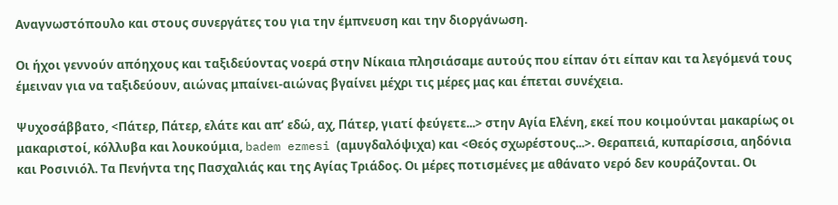Αναγνωστόπουλο και στους συνεργάτες του για την έμπνευση και την διοργάνωση.

Οι ήχοι γεννούν απόηχους και ταξιδεύοντας νοερά στην Νίκαια πλησιάσαμε αυτούς που είπαν ότι είπαν και τα λεγόμενά τους έμειναν για να ταξιδεύουν, αιώνας μπαίνει-αιώνας βγαίνει μέχρι τις μέρες μας και έπεται συνέχεια.

Ψυχοσάββατο, <Πάτερ, Πάτερ, ελάτε και απ’ εδώ, αχ, Πάτερ, γιατί φεύγετε...> στην Αγία Ελένη, εκεί που κοιμούνται μακαρίως οι μακαριστοί, κόλλυβα και λουκούμια, badem ezmesi (αμυγδαλόψιχα) και <Θεός σχωρέστους...>. Θεραπειά, κυπαρίσσια, αηδόνια και Ροσινιόλ. Τα Πενήντα της Πασχαλιάς και της Αγίας Τριάδος. Οι μέρες ποτισμένες με αθάνατο νερό δεν κουράζονται. Οι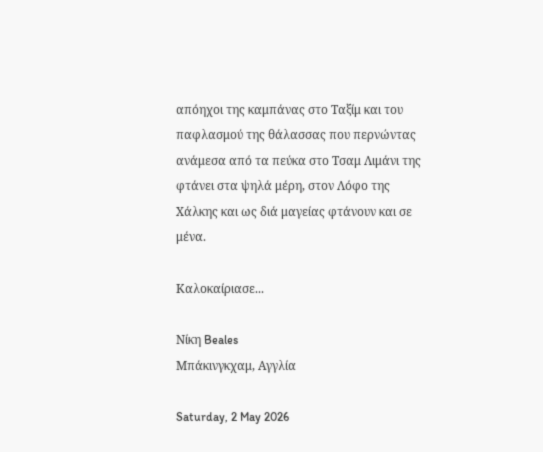απόηχοι της καμπάνας στο Ταξίμ και του παφλασμού της θάλασσας που περνώντας ανάμεσα από τα πεύκα στο Τσαμ Λιμάνι της φτάνει στα ψηλά μέρη, στον Λόφο της Χάλκης και ως διά μαγείας φτάνουν και σε μένα.

Καλοκαίριασε...

Νίκη Beales
Μπάκινγκχαμ, Αγγλία

Saturday, 2 May 2026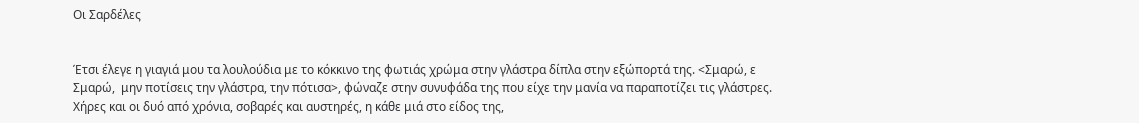Οι Σαρδέλες


Έτσι έλεγε η γιαγιά μου τα λουλούδια με το κόκκινο της φωτιάς χρώμα στην γλάστρα δίπλα στην εξώπορτά της. <Σμαρώ, ε Σμαρώ,  μην ποτίσεις την γλάστρα, την πότισα>, φώναζε στην συνυφάδα της που είχε την μανία να παραποτίζει τις γλάστρες. Χήρες και οι δυό από χρόνια, σοβαρές και αυστηρές, η κάθε μιά στο είδος της,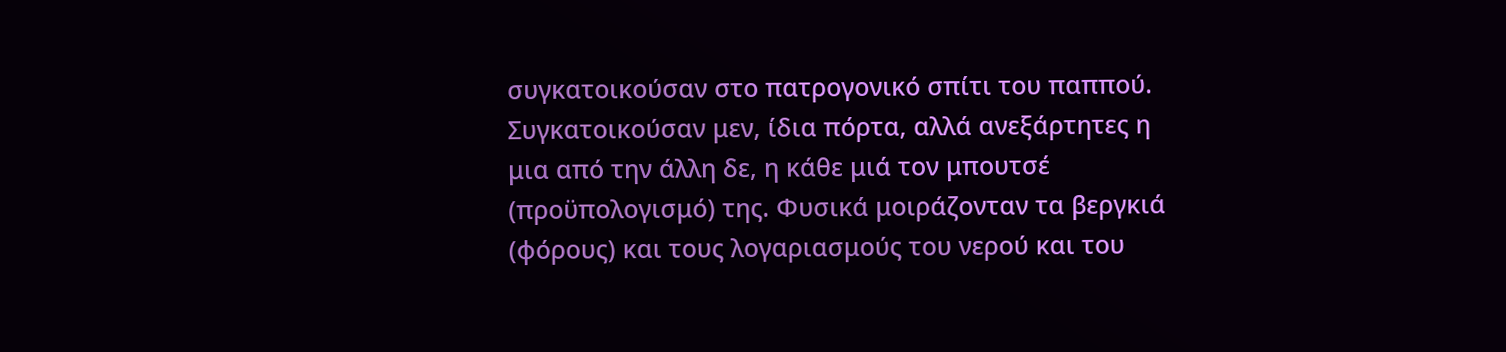συγκατοικούσαν στο πατρογονικό σπίτι του παππού. Συγκατοικούσαν μεν, ίδια πόρτα, αλλά ανεξάρτητες η μια από την άλλη δε, η κάθε μιά τον μπουτσέ  (προϋπολογισμό) της. Φυσικά μοιράζονταν τα βεργκιά (φόρους) και τους λογαριασμούς του νερού και του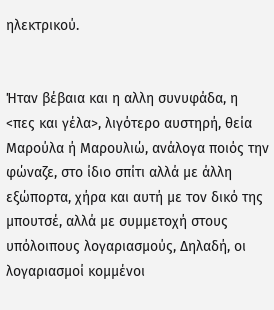ηλεκτρικού.


Ήταν βέβαια και η αλλη συνυφάδα, η <πες και γέλα>, λιγότερο αυστηρή, θεία  Μαρούλα ή Μαρουλιώ, ανάλογα ποιός την φώναζε, στο ίδιο σπίτι αλλά με άλλη εξώπορτα, χήρα και αυτή με τον δικό της μπουτσέ, αλλά με συμμετοχή στους υπόλοιπους λογαριασμούς, Δηλαδή, οι λογαριασμοί κομμένοι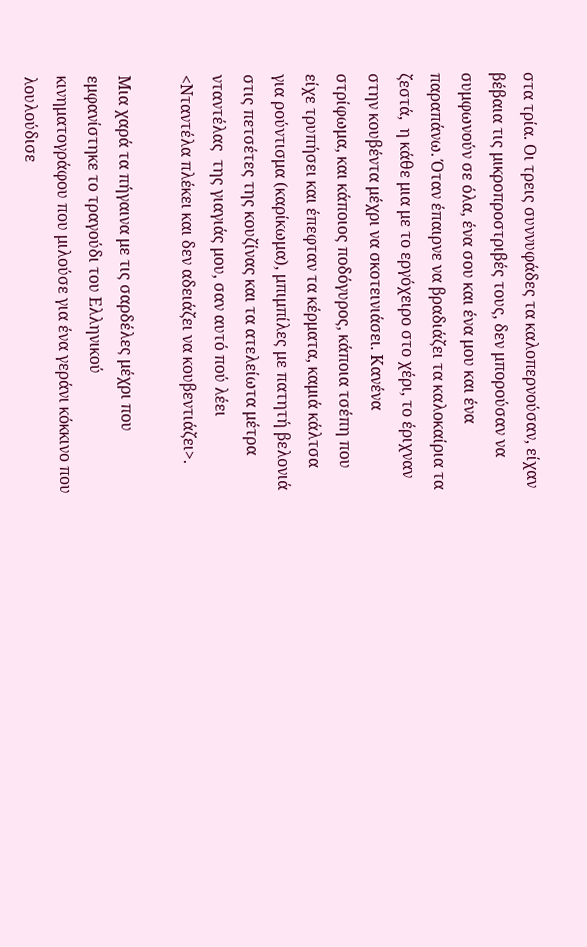στα τρία. Οι τρεις συννυφάδες τα καλοπερνούσαν, είχαν βέβαια τις μικροπροστριβές τους, δεν μπορούσαν να συμφωνούν σε όλα, ένα σου και ένα μου και ένα παραπάνω. Όταν έπαιρνε να βραδιάζει τα καλοκαίρια τα ζεστά,  η κάθε μια με το εργόχειρο στο χέρι, το έριχναν στην κουβέντα μέχρι να σκοτεινιάσει. Κανένα στρίφωμα, και κάποιος ποδόγυρος, κάποια τσέπη που είχε τρυπήσει και έπεφταν τα κέρματα, καμιά κάλτσα για ρούντισμα (καρίκωμα), μπιμπίλες με πατητή βελονιά στις πετσέτες της κουζίνας και τα ατελείωτα μέτρα νταντέλας  της γιαγιάς μου, σαν αυτό πού λέει <Νταντέλα πλέκει και δεν αδειάζει να κουβεντιάζει>.

Μια χαρά τα πήγαινα με τις σαρδέλες μέχρι που εμφανίστηκε το τραγούδι του Ελληνικού κινηματογράφου που μιλούσε για ένα γεράνι κόκκινο που λουλούδισε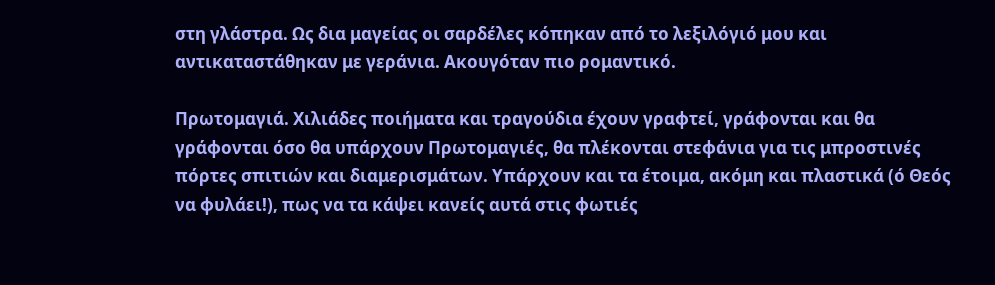στη γλάστρα. Ως δια μαγείας οι σαρδέλες κόπηκαν από το λεξιλόγιό μου και αντικαταστάθηκαν με γεράνια. Ακουγόταν πιο ρομαντικό.

Πρωτομαγιά. Χιλιάδες ποιήματα και τραγούδια έχουν γραφτεί, γράφονται και θα γράφονται όσο θα υπάρχουν Πρωτομαγιές, θα πλέκονται στεφάνια για τις μπροστινές πόρτες σπιτιών και διαμερισμάτων. Υπάρχουν και τα έτοιμα, ακόμη και πλαστικά (ό Θεός να φυλάει!), πως να τα κάψει κανείς αυτά στις φωτιές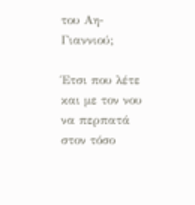του Αη-Γιαννιού;

Έτσι που λέτε και με τον νου να περπατά στον τόσο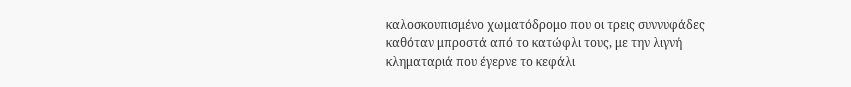καλοσκουπισμένο χωματόδρομο που οι τρεις συννυφάδες καθόταν μπροστά από το κατώφλι τους, με την λιγνή κληματαριά που έγερνε το κεφάλι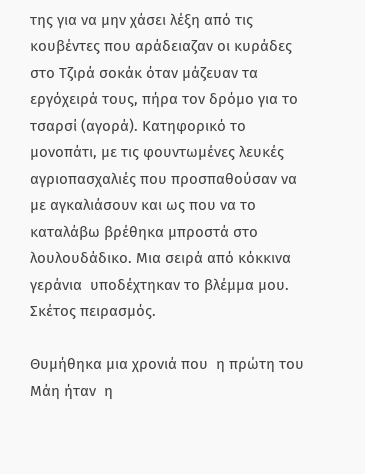της για να μην χάσει λέξη από τις κουβέντες που αράδειαζαν οι κυράδες στο Τζιρά σοκάκ όταν μάζευαν τα εργόχειρά τους, πήρα τον δρόμο για τo τσαρσί (αγορά). Κατηφορικό το μονοπάτι, με τις φουντωμένες λευκές αγριοπασχαλιές που προσπαθούσαν να με αγκαλιάσουν και ως που να το καταλάβω βρέθηκα μπροστά στο λουλουδάδικο. Μια σειρά από κόκκινα γεράνια  υποδέχτηκαν το βλέμμα μου. Σκέτος πειρασμός.

Θυμήθηκα μια χρονιά που  η πρώτη του Μάη ήταν  η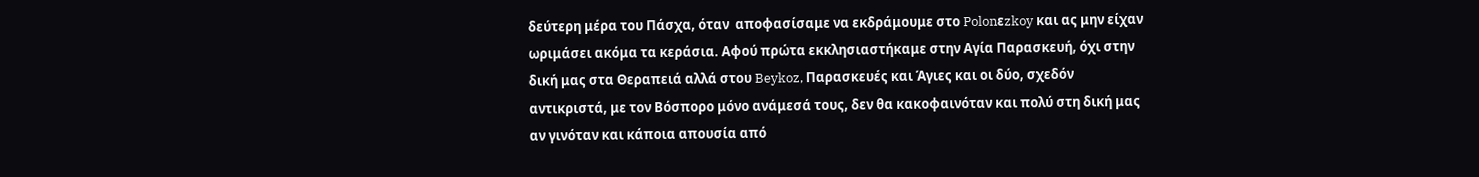δεύτερη μέρα του Πάσχα, όταν  αποφασίσαμε να εκδράμουμε στο Polonεzkoy και ας μην είχαν ωριμάσει ακόμα τα κεράσια. Αφού πρώτα εκκλησιαστήκαμε στην Αγία Παρασκευή, όχι στην δική μας στα Θεραπειά αλλά στου Beykoz, Παρασκευές και Άγιες και οι δύο, σχεδόν αντικριστά, με τον Βόσπορο μόνο ανάμεσά τους, δεν θα κακοφαινόταν και πολύ στη δική μας αν γινόταν και κάποια απουσία από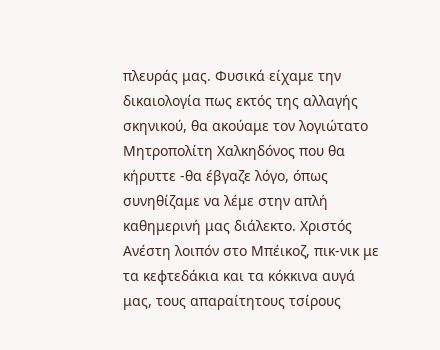πλευράς μας. Φυσικά είχαμε την δικαιολογία πως εκτός της αλλαγής σκηνικού, θα ακούαμε τον λογιώτατο Μητροπολίτη Χαλκηδόνος που θα κήρυττε -θα έβγαζε λόγο, όπως συνηθίζαμε να λέμε στην απλή καθημερινή μας διάλεκτο. Χριστός Ανέστη λοιπόν στο Μπέικοζ, πικ-νικ με τα κεφτεδάκια και τα κόκκινα αυγά μας, τους απαραίτητους τσίρους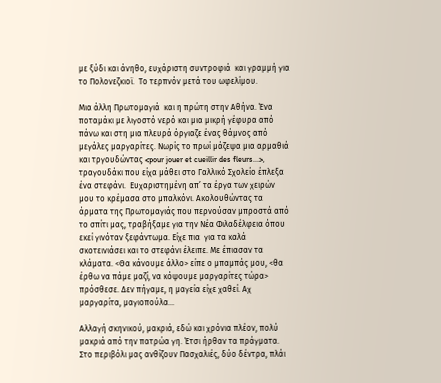με ξύδι και άνηθο, ευχάριστη συντροφιά  και γραμμή για το Πολονεζκιοϊ.  Το τερπνόν μετά του ωφελίμου.

Μια άλλη Πρωτομαγιά  και η πρώτη στην Αθήνα. Ένα ποταμάκι με λιγοστό νερό και μια μικρή γέφυρα από πάνω και στη μια πλευρά όργιαζε ένας θάμνος από μεγάλες μαργαρίτες. Νωρίς το πρωί μάζεψα μια αρμαθιά και τργουδώντας <pour jouer et cueillir des fleurs...>, τραγουδάκι που είχα μάθει στο Γαλλικό Σχολείο έπλεξα ένα στεφάνι.  Ευχαριστημένη απ’ τα έργα των χειρών μου το κρέμασα στο μπαλκόνι. Ακολουθώντας τα άρματα της Πρωτομαγιάς που περνούσαν μπροστά από το σπίτι μας, τραβήξαμε για την Νέα Φιλαδέλφεια όπου εκεί γινόταν ξεφάντωμα. Είχε πια  για τα καλά σκοτεινιάσει και το στεφάνι έλειπε. Με έπιασαν τα κλάματα. <Θα κάνουμε άλλο> είπε ο μπαμπάς μου, <θα έρθω να πάμε μαζί, να κόψουμε μαργαρίτες τώρα> πρόσθεσε. Δεν πήγαμε, η μαγεία είχε χαθεί. Αχ μαργαρίτα, μαγιοπούλα...

Αλλαγή σκηνικού, μακριά, εδώ και χρόνια πλέον, πολύ μακριά από την πατρώα γη. Έτσι ήρθαν τα πράγματα.  Στο περιβόλι μας ανθίζουν Πασχαλιές, δύο δέντρα, πλάι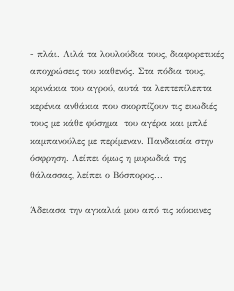- πλάι. Λιλά τα λουλούδια τους, διαφορετικές αποχρώσεις του καθενός. Στα πόδια τους, κρινάκια του αγρού, αυτά τα λεπτεπίλεπτα κερένια ανθάκια που σκορπίζουν τις ευωδιές τους με κάθε φύσημα  του αγέρα και μπλέ καμπανούλες με περίμεναν. Πανδαισία στην όσφρηση. Λείπει όμως η μυρωδιά της θάλασσας, λείπει ο Βόσπορος...

Άδειασα την αγκαλιά μου από τις κόκκινες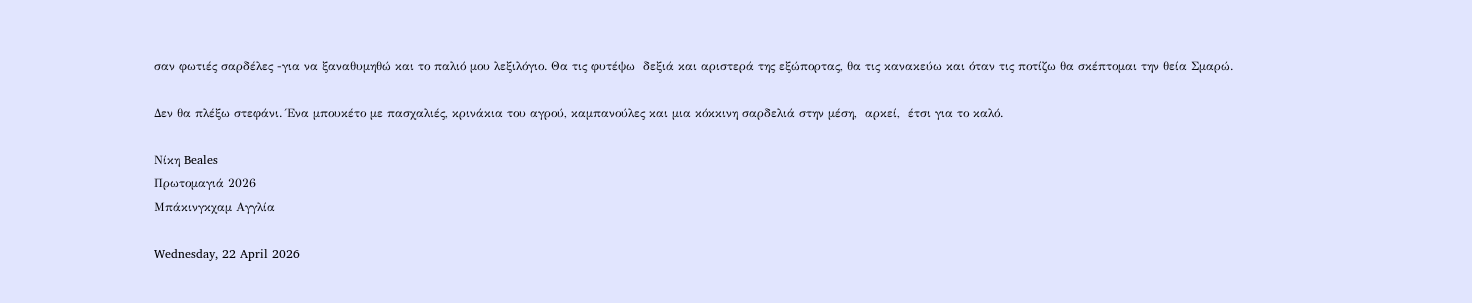σαν φωτιές σαρδέλες -για να ξαναθυμηθώ και το παλιό μου λεξιλόγιο. Θα τις φυτέψω  δεξιά και αριστερά της εξώπορτας, θα τις κανακεύω και όταν τις ποτίζω θα σκέπτομαι την θεία Σμαρώ.

Δεν θα πλέξω στεφάνι. Ένα μπουκέτο με πασχαλιές, κρινάκια του αγρού, καμπανούλες και μια κόκκινη σαρδελιά στην μέση,  αρκεί,  έτσι για το καλό.

Νίκη Beales
Πρωτομαγιά 2026
Μπάκινγκχαμ Αγγλία

Wednesday, 22 April 2026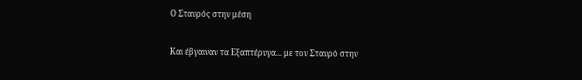Ο Σταυρός στην μέση


Και έβγαιναν τα Εξαπτέρυγα... με τον Σταυρό στην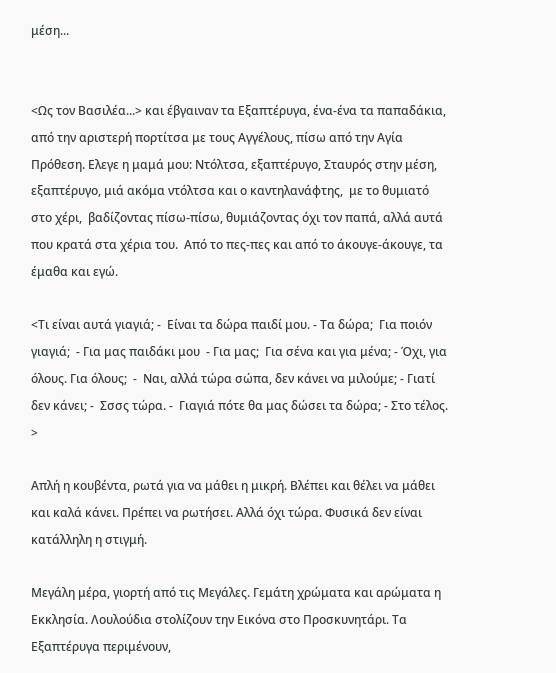μέση...


<Ως τον Βασιλέα...> και έβγαιναν τα Εξαπτέρυγα, ένα-ένα τα παπαδάκια, από την αριστερή πορτίτσα με τους Αγγέλους, πίσω από την Αγία Πρόθεση. Eλεγε η μαμά μου: Ντόλτσα, εξαπτέρυγο, Σταυρός στην μέση, εξαπτέρυγο, μιά ακόμα ντόλτσα και ο καντηλανάφτης,  με το θυμιατό  στο χέρι,  βαδίζοντας πίσω-πίσω, θυμιάζοντας όχι τον παπά, αλλά αυτά που κρατά στα χέρια του.  Από το πες-πες και από το άκουγε-άκουγε, τα έμαθα και εγώ.

<Τι είναι αυτά γιαγιά; -  Είναι τα δώρα παιδί μου. - Τα δώρα;  Για ποιόν γιαγιά;  - Για μας παιδάκι μου  - Για μας;  Για σένα και για μένα; - Όχι, για όλους. Για όλους;  -  Ναι, αλλά τώρα σώπα, δεν κάνει να μιλούμε; - Γιατί δεν κάνει; -  Σσσς τώρα. -  Γιαγιά πότε θα μας δώσει τα δώρα; - Στο τέλος. >

Απλή η κουβέντα, ρωτά για να μάθει η μικρή. Βλέπει και θέλει να μάθει και καλά κάνει. Πρέπει να ρωτήσει. Αλλά όχι τώρα. Φυσικά δεν είναι κατάλληλη η στιγμή.

Μεγάλη μέρα, γιορτή από τις Μεγάλες. Γεμάτη χρώματα και αρώματα η Εκκλησία. Λουλούδια στολίζουν την Εικόνα στο Προσκυνητάρι. Τα Εξαπτέρυγα περιμένουν,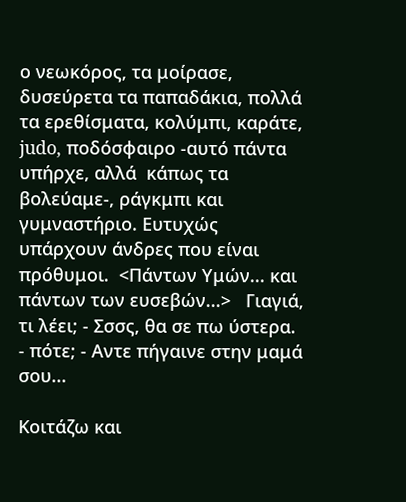ο νεωκόρος, τα μοίρασε, δυσεύρετα τα παπαδάκια, πολλά τα ερεθίσματα, κολύμπι, καράτε, judo, ποδόσφαιρο -αυτό πάντα υπήρχε, αλλά  κάπως τα βολεύαμε-, ράγκμπι και γυμναστήριο. Ευτυχώς υπάρχουν άνδρες που είναι πρόθυμοι.  <Πάντων Υμών... και πάντων των ευσεβών...>   Γιαγιά, τι λέει; - Σσσς, θα σε πω ύστερα.  - πότε; - Αντε πήγαινε στην μαμά σου...

Κοιτάζω και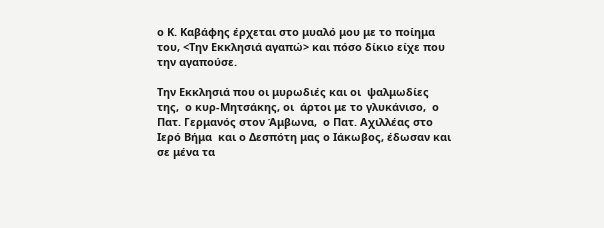ο Κ. Καβάφης έρχεται στο μυαλό μου με το ποίημα του, <Την Εκκλησιά αγαπώ> και πόσο δίκιο είχε που την αγαπούσε.

Την Εκκλησιά που οι μυρωδιές και οι  ψαλμωδίες της,  ο κυρ-Μητσάκης, οι  άρτοι με το γλυκάνισο,  ο Πατ. Γερμανός στον Άμβωνα,  ο Πατ. Αχιλλέας στο Ιερό Βήμα  και ο Δεσπότη μας ο Ιάκωβος, έδωσαν και σε μένα τα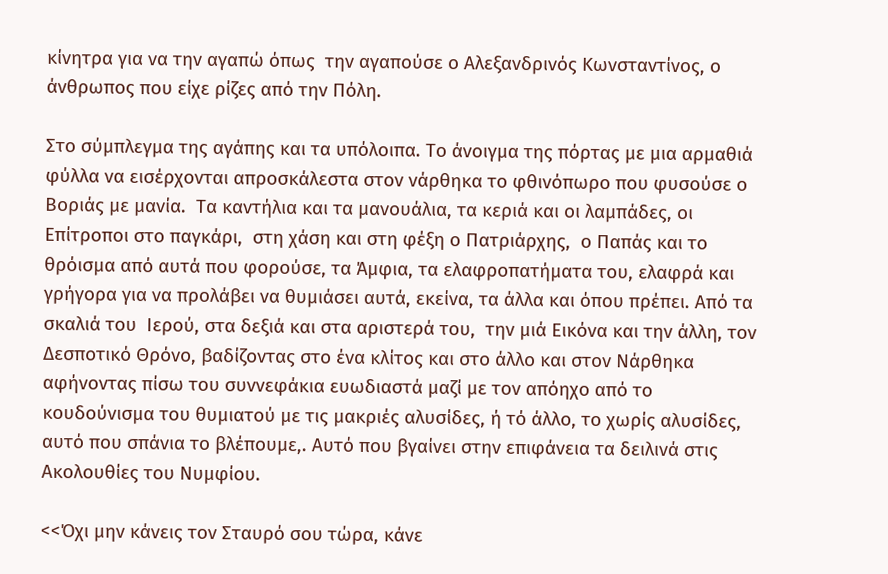κίνητρα για να την αγαπώ όπως  την αγαπούσε ο Αλεξανδρινός Κωνσταντίνος, ο άνθρωπος που είχε ρίζες από την Πόλη.

Στο σύμπλεγμα της αγάπης και τα υπόλοιπα. Το άνοιγμα της πόρτας με μια αρμαθιά φύλλα να εισέρχονται απροσκάλεστα στον νάρθηκα το φθινόπωρο που φυσούσε ο Βοριάς με μανία.  Τα καντήλια και τα μανουάλια, τα κεριά και οι λαμπάδες, οι Επίτροποι στο παγκάρι,  στη χάση και στη φέξη ο Πατριάρχης,  ο Παπάς και το θρόισμα από αυτά που φορούσε, τα Άμφια, τα ελαφροπατήματα του, ελαφρά και γρήγορα για να προλάβει να θυμιάσει αυτά, εκείνα, τα άλλα και όπου πρέπει. Από τα  σκαλιά του  Ιερού, στα δεξιά και στα αριστερά του,  την μιά Εικόνα και την άλλη, τον Δεσποτικό Θρόνο, βαδίζοντας στο ένα κλίτος και στο άλλο και στον Νάρθηκα αφήνοντας πίσω του συννεφάκια ευωδιαστά μαζί με τον απόηχο από το  κουδούνισμα του θυμιατού με τις μακριές αλυσίδες, ή τό άλλο, το χωρίς αλυσίδες, αυτό που σπάνια το βλέπουμε,. Αυτό που βγαίνει στην επιφάνεια τα δειλινά στις Ακολουθίες του Νυμφίου.

<<Όχι μην κάνεις τον Σταυρό σου τώρα, κάνε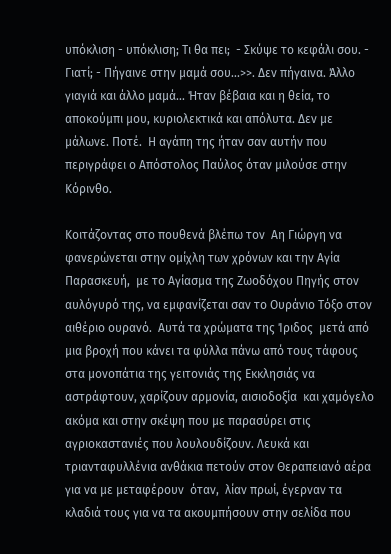υπόκλιση - υπόκλιση; Τι θα πει;  - Σκύψε το κεφάλι σου. - Γιατί; - Πήγαινε στην μαμά σου...>>. Δεν πήγαινα. Άλλο γιαγιά και άλλο μαμά... Ήταν βέβαια και η θεία, το αποκούμπι μου, κυριολεκτικά και απόλυτα. Δεν με μάλωνε. Ποτέ.  Η αγάπη της ήταν σαν αυτήν που περιγράφει ο Απόστολος Παύλος όταν μιλούσε στην Κόρινθο.

Κοιτάζοντας στο πουθενά βλέπω τον  Αη Γιώργη να  φανερώνεται στην ομίχλη των χρόνων και την Αγία Παρασκευή,  με το Αγίασμα της Ζωοδόχου Πηγής στον αυλόγυρό της, να εμφανίζεται σαν το Ουράνιο Τόξο στον αιθέριο ουρανό.  Αυτά τα χρώματα της Ίριδος  μετά από μια βροχή που κάνει τα φύλλα πάνω από τους τάφους στα μονοπάτια της γειτονιάς της Εκκλησιάς να αστράφτουν, χαρίζουν αρμονία, αισιοδοξία  και χαμόγελο ακόμα και στην σκέψη που με παρασύρει στις αγριοκαστανιές που λουλουδίζουν. Λευκά και τριανταφυλλένια ανθάκια πετούν στον Θεραπειανό αέρα για να με μεταφέρουν  όταν,  λίαν πρωί, έγερναν τα κλαδιά τους για να τα ακουμπήσουν στην σελίδα που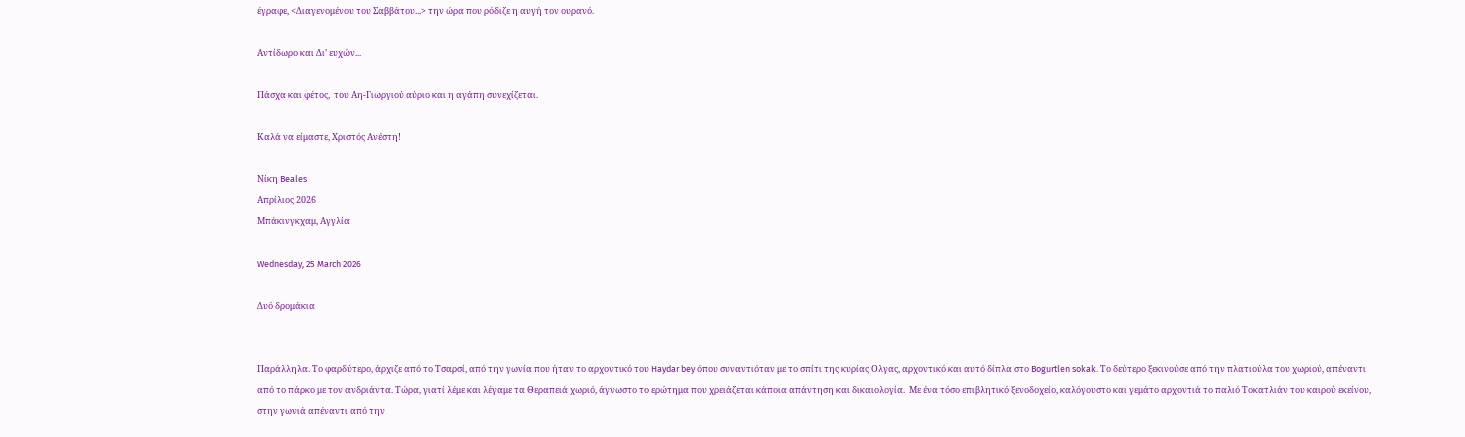έγραφε, <Διαγενομένου του Σαββάτου...> την ώρα που ρόδιζε η αυγή τον ουρανό.

Αντίδωρο και Δι’ ευχών...

Πάσχα και φέτος,  του Αη-Γιωργιού αύριο και η αγάπη συνεχίζεται.

Καλά να είμαστε, Χριστός Ανέστη!

Νίκη Beales
Απρίλιος 2026
Μπάκινγκχαμ, Αγγλία

Wednesday, 25 March 2026

Δυό δρομάκια


Παράλληλα. Το φαρδύτερο, άρχιζε από το Τσαρσί, από την γωνία που ήταν το αρχοντικό του Haydar bey όπου συναντιόταν με το σπίτι της κυρίας Ολγας, αρχοντικό και αυτό δίπλα στο Bogurtlen sokak. Το δεύτερο ξεκινούσε από την πλατιούλα του χωριού, απέναντι από το πάρκο με τον ανδριάντα. Τώρα, γιατί λέμε και λέγαμε τα Θεραπειά χωριό, άγνωστο το ερώτημα που χρειάζεται κάποια απάντηση και δικαιολογία.  Με ένα τόσο επιβλητικό ξενοδοχείο, καλόγουστο και γεμάτο αρχοντιά το παλιό Τοκατλιάν του καιρού εκείνου, στην γωνιά απέναντι από την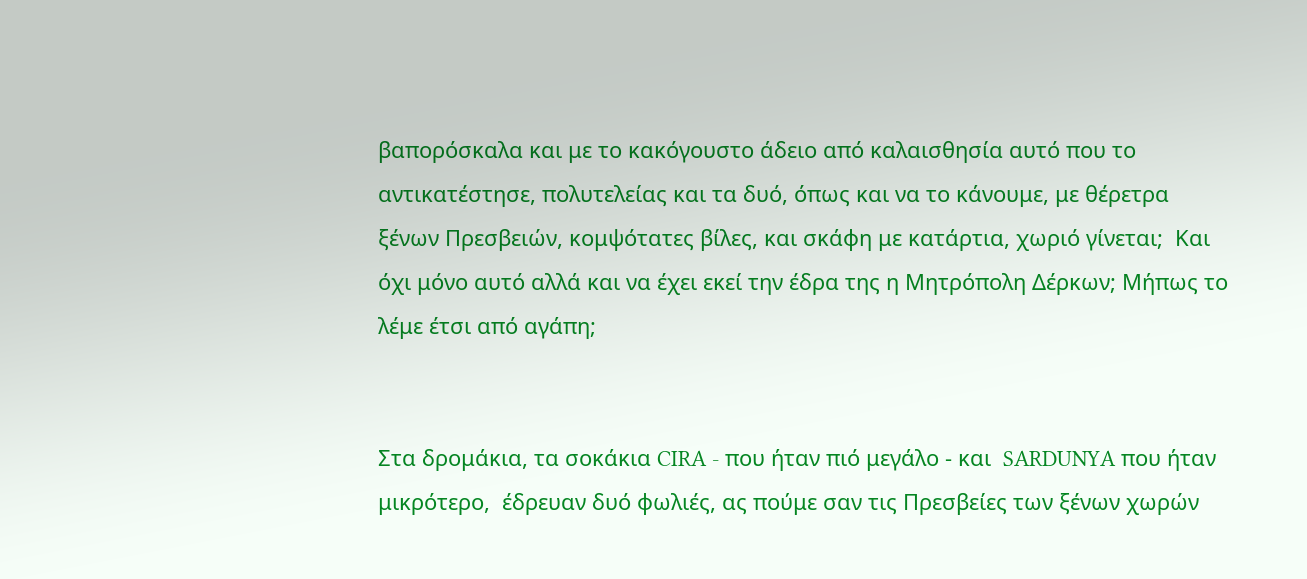βαπορόσκαλα και με το κακόγουστο άδειο από καλαισθησία αυτό που το αντικατέστησε, πολυτελείας και τα δυό, όπως και να το κάνουμε, με θέρετρα ξένων Πρεσβειών, κομψότατες βίλες, και σκάφη με κατάρτια, χωριό γίνεται;  Και όχι μόνο αυτό αλλά και να έχει εκεί την έδρα της η Μητρόπολη Δέρκων; Μήπως το λέμε έτσι από αγάπη;


Στα δρομάκια, τα σοκάκια CIRA - που ήταν πιό μεγάλο - και  SARDUNYA που ήταν μικρότερο,  έδρευαν δυό φωλιές, ας πούμε σαν τις Πρεσβείες των ξένων χωρών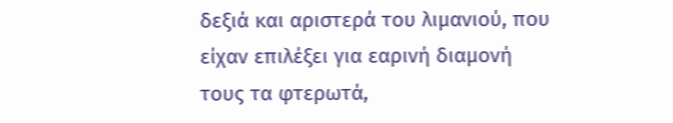δεξιά και αριστερά του λιμανιού, που είχαν επιλέξει για εαρινή διαμονή τους τα φτερωτά,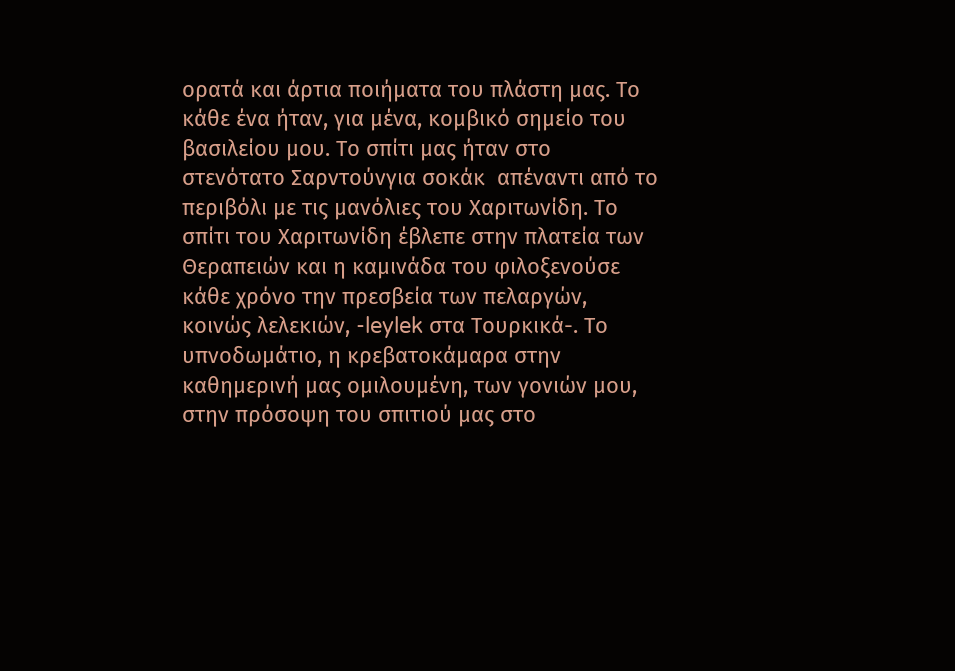ορατά και άρτια ποιήματα του πλάστη μας. Το κάθε ένα ήταν, για μένα, κομβικό σημείο του βασιλείου μου. Το σπίτι μας ήταν στο στενότατο Σαρντούνγια σοκάκ  απέναντι από το περιβόλι με τις μανόλιες του Χαριτωνίδη. Το σπίτι του Χαριτωνίδη έβλεπε στην πλατεία των Θεραπειών και η καμινάδα του φιλοξενούσε κάθε χρόνο την πρεσβεία των πελαργών, κοινώς λελεκιών, -leylek στα Τουρκικά-. Το υπνοδωμάτιο, η κρεβατοκάμαρα στην καθημερινή μας ομιλουμένη, των γονιών μου, στην πρόσοψη του σπιτιού μας στο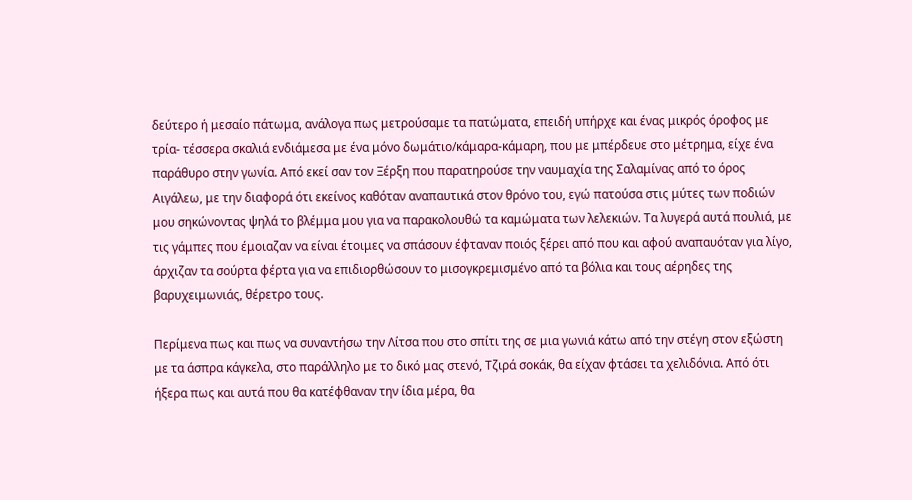δεύτερο ή μεσαίο πάτωμα, ανάλογα πως μετρούσαμε τα πατώματα, επειδή υπήρχε και ένας μικρός όροφος με τρία- τέσσερα σκαλιά ενδιάμεσα με ένα μόνο δωμάτιο/κάμαρα-κάμαρη, που με μπέρδευε στο μέτρημα, είχε ένα παράθυρο στην γωνία. Από εκεί σαν τον Ξέρξη που παρατηρούσε την ναυμαχία της Σαλαμίνας από το όρος Αιγάλεω, με την διαφορά ότι εκείνος καθόταν αναπαυτικά στον θρόνο του, εγώ πατούσα στις μύτες των ποδιών μου σηκώνοντας ψηλά το βλέμμα μου για να παρακολουθώ τα καμώματα των λελεκιών. Τα λυγερά αυτά πουλιά, με τις γάμπες που έμοιαζαν να είναι έτοιμες να σπάσουν έφταναν ποιός ξέρει από που και αφού αναπαυόταν για λίγο,  άρχιζαν τα σούρτα φέρτα για να επιδιορθώσουν το μισογκρεμισμένο από τα βόλια και τους αέρηδες της βαρυχειμωνιάς, θέρετρο τους.

Περίμενα πως και πως να συναντήσω την Λίτσα που στο σπίτι της σε μια γωνιά κάτω από την στέγη στον εξώστη με τα άσπρα κάγκελα, στο παράλληλο με το δικό μας στενό, Τζιρά σοκάκ, θα είχαν φτάσει τα χελιδόνια. Από ότι ήξερα πως και αυτά που θα κατέφθαναν την ίδια μέρα, θα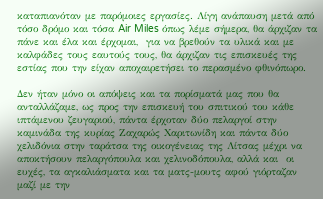καταπιανόταν με παρόμοιες εργασίες. Λίγη ανάπαυση μετά από τόσο δρόμο και τόσα Air Miles όπως λέμε σήμερα, θα άρχιζαν τα πάνε και έλα και έρχομαι,  για να βρεθούν τα υλικά και με καλφάδες τους εαυτούς τους, θα άρχιζαν τις επισκευές της εστίας που την είχαν αποχαιρετήσει το περασμένο φθινόπωρο.

Δεν ήταν μόνο οι απόψεις και τα πορίσματά μας που θα ανταλλάζαμε, ως προς την επισκευή του σπιτικού του κάθε ιπτάμενου ζευγαριού, πάντα έρχοταν δύο πελαργοί στην καμινάδα της κυρίας Ζαχαρώς Χαριτωνίδη και πάντα δύο χελιδόνια στην ταράτσα της οικογένειας της Λίτσας μέχρι να αποκτήσουν πελαργόπουλα και χελινοδόπουλα, αλλά και  οι ευχές, τα αγκαλιάσματα και τα ματς-μουτς αφού γιόρταζαν μαζί με την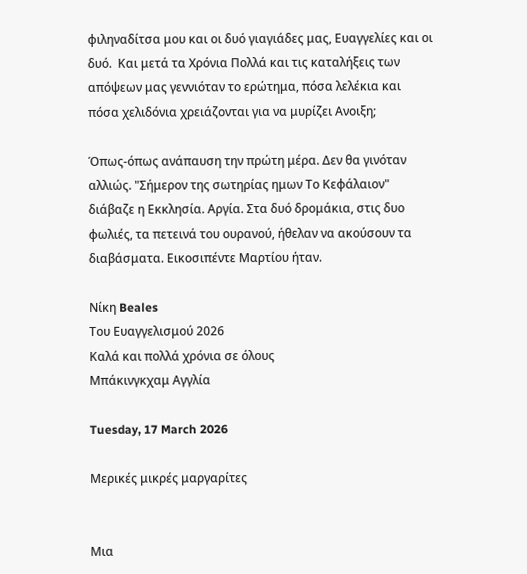φιληναδίτσα μου και οι δυό γιαγιάδες μας, Ευαγγελίες και οι δυό.  Και μετά τα Χρόνια Πολλά και τις καταλήξεις των απόψεων μας γεννιόταν το ερώτημα, πόσα λελέκια και πόσα χελιδόνια χρειάζονται για να μυρίζει Ανοιξη;

Όπως-όπως ανάπαυση την πρώτη μέρα. Δεν θα γινόταν αλλιώς. "Σήμερον της σωτηρίας ημων Το Κεφάλαιον" διάβαζε η Εκκλησία. Αργία. Στα δυό δρομάκια, στις δυο φωλιές, τα πετεινά του ουρανού, ήθελαν να ακούσουν τα διαβάσματα. Εικοσιπέντε Μαρτίου ήταν.

Νίκη Beales
Του Ευαγγελισμού 2026
Καλά και πολλά χρόνια σε όλους
Μπάκινγκχαμ Αγγλία

Tuesday, 17 March 2026

Μερικές μικρές μαργαρίτες


Μια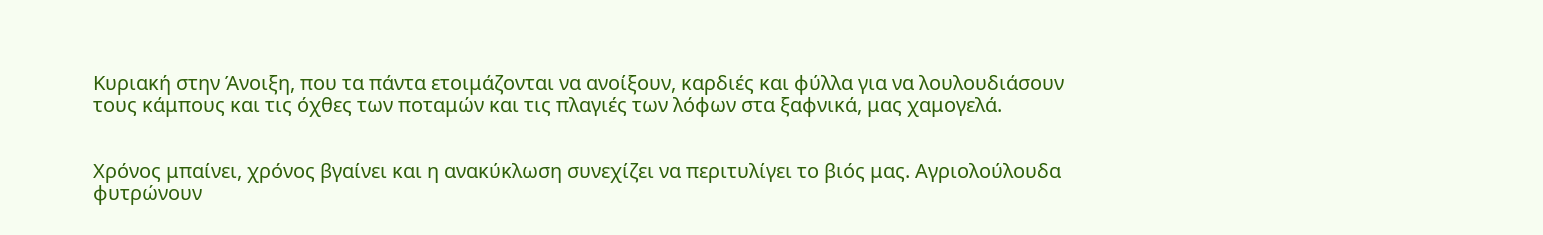Κυριακή στην Άνοιξη, που τα πάντα ετοιμάζονται να ανοίξουν, καρδιές και φύλλα για να λουλουδιάσουν τους κάμπους και τις όχθες των ποταμών και τις πλαγιές των λόφων στα ξαφνικά, μας χαμογελά.


Χρόνος μπαίνει, χρόνος βγαίνει και η ανακύκλωση συνεχίζει να περιτυλίγει το βιός μας. Αγριολούλουδα φυτρώνουν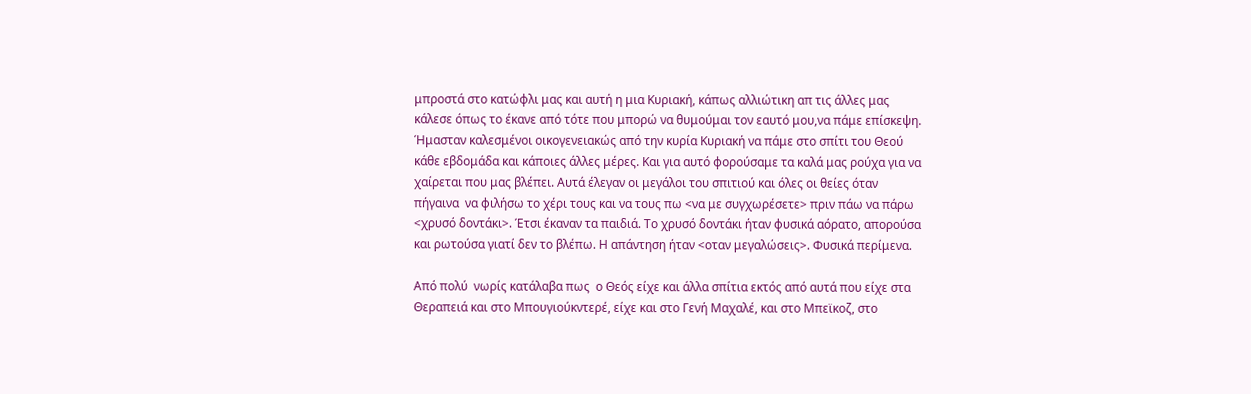μπροστά στο κατώφλι μας και αυτή η μια Κυριακή, κάπως αλλιώτικη απ τις άλλες μας κάλεσε όπως το έκανε από τότε που μπορώ να θυμούμαι τον εαυτό μου,να πάμε επίσκεψη. Ήμασταν καλεσμένοι οικογενειακώς από την κυρία Κυριακή να πάμε στο σπίτι του Θεού κάθε εβδομάδα και κάποιες άλλες μέρες. Και για αυτό φορούσαμε τα καλά μας ρούχα για να χαίρεται που μας βλέπει. Αυτά έλεγαν οι μεγάλοι του σπιτιού και όλες οι θείες όταν πήγαινα  να φιλήσω το χέρι τους και να τους πω <να με συγχωρέσετε> πριν πάω να πάρω <χρυσό δοντάκι>. Έτσι έκαναν τα παιδιά. Το χρυσό δοντάκι ήταν φυσικά αόρατο, απορούσα και ρωτούσα γιατί δεν το βλέπω. Η απάντηση ήταν <οταν μεγαλώσεις>. Φυσικά περίμενα.

Από πολύ  νωρίς κατάλαβα πως  ο Θεός είχε και άλλα σπίτια εκτός από αυτά που είχε στα Θεραπειά και στο Μπουγιούκντερέ, είχε και στο Γενή Μαχαλέ, και στο Μπεϊκοζ, στο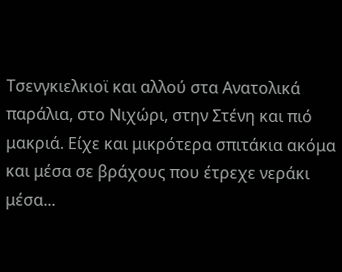Τσενγκιελκιοϊ και αλλού στα Ανατολικά παράλια, στο Νιχώρι, στην Στένη και πιό μακριά. Είχε και μικρότερα σπιτάκια ακόμα και μέσα σε βράχους που έτρεχε νεράκι μέσα...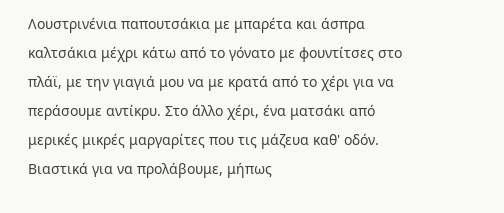Λουστρινένια παπουτσάκια με μπαρέτα και άσπρα καλτσάκια μέχρι κάτω από το γόνατο με φουντίτσες στο πλάϊ, με την γιαγιά μου να με κρατά από το χέρι για να περάσουμε αντίκρυ. Στο άλλο χέρι, ένα ματσάκι από μερικές μικρές μαργαρίτες που τις μάζευα καθ' οδόν. Βιαστικά για να προλάβουμε, μήπως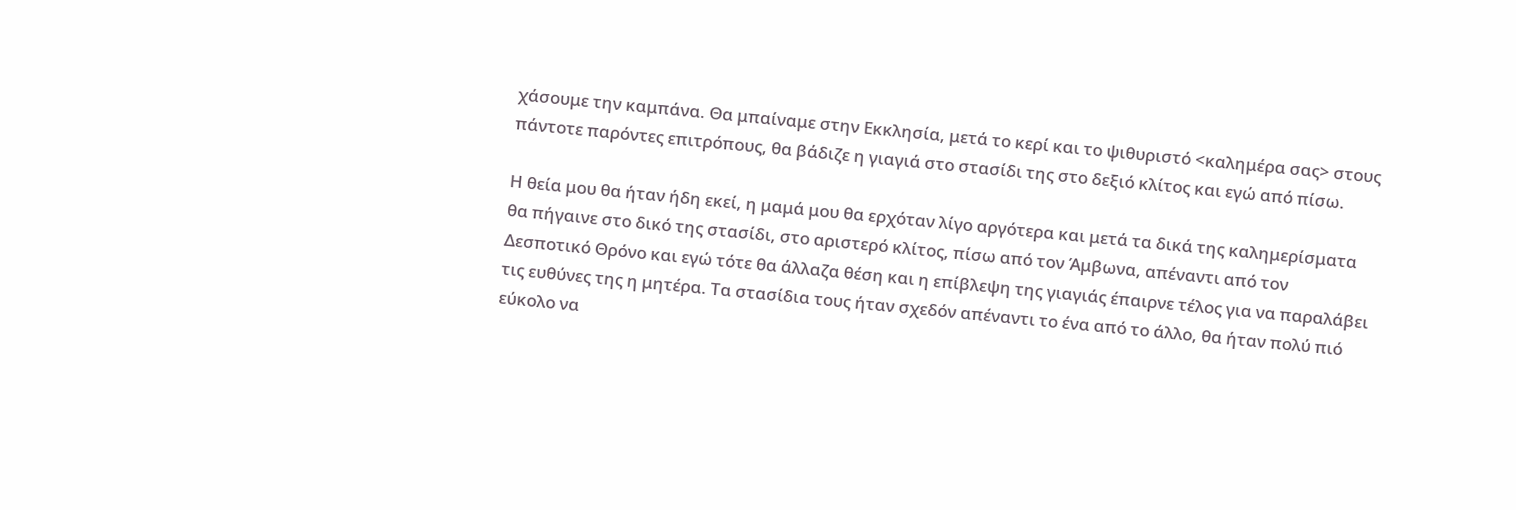χάσουμε την καμπάνα. Θα μπαίναμε στην Εκκλησία, μετά το κερί και το ψιθυριστό <καλημέρα σας> στους πάντοτε παρόντες επιτρόπους, θα βάδιζε η γιαγιά στο στασίδι της στο δεξιό κλίτος και εγώ από πίσω.

Η θεία μου θα ήταν ήδη εκεί, η μαμά μου θα ερχόταν λίγο αργότερα και μετά τα δικά της καλημερίσματα θα πήγαινε στο δικό της στασίδι, στο αριστερό κλίτος, πίσω από τον Άμβωνα, απέναντι από τον Δεσποτικό Θρόνο και εγώ τότε θα άλλαζα θέση και η επίβλεψη της γιαγιάς έπαιρνε τέλος για να παραλάβει τις ευθύνες της η μητέρα. Τα στασίδια τους ήταν σχεδόν απέναντι το ένα από το άλλο, θα ήταν πολύ πιό εύκολο να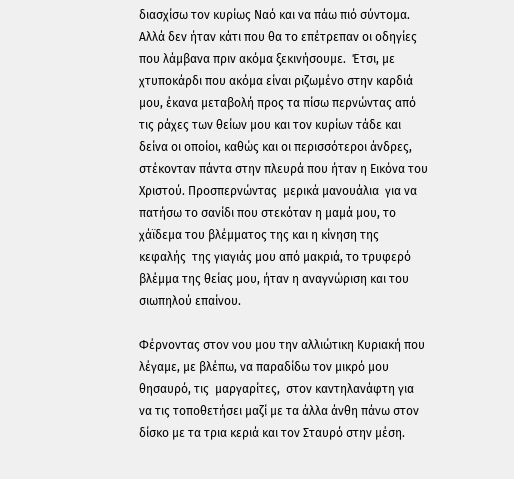διασχίσω τον κυρίως Ναό και να πάω πιό σύντομα. Αλλά δεν ήταν κάτι που θα το επέτρεπαν οι οδηγίες που λάμβανα πριν ακόμα ξεκινήσουμε.  Έτσι, με χτυποκάρδι που ακόμα είναι ριζωμένο στην καρδιά μου, έκανα μεταβολή προς τα πίσω περνώντας από τις ράχες των θείων μου και τον κυρίων τάδε και δείνα οι οποίοι, καθώς και οι περισσότεροι άνδρες, στέκονταν πάντα στην πλευρά που ήταν η Εικόνα του Χριστού. Προσπερνώντας  μερικά μανουάλια  για να πατήσω το σανίδι που στεκόταν η μαμά μου, το χάϊδεμα του βλέμματος της και η κίνηση της  κεφαλής  της γιαγιάς μου από μακριά, το τρυφερό βλέμμα της θείας μου, ήταν η αναγνώριση και του σιωπηλού επαίνου.

Φέρνοντας στον νου μου την αλλιώτικη Κυριακή που λέγαμε, με βλέπω, να παραδίδω τον μικρό μου θησαυρό, τις  μαργαρίτες,  στον καντηλανάφτη για να τις τοποθετήσει μαζί με τα άλλα άνθη πάνω στον δίσκο με τα τρια κεριά και τον Σταυρό στην μέση.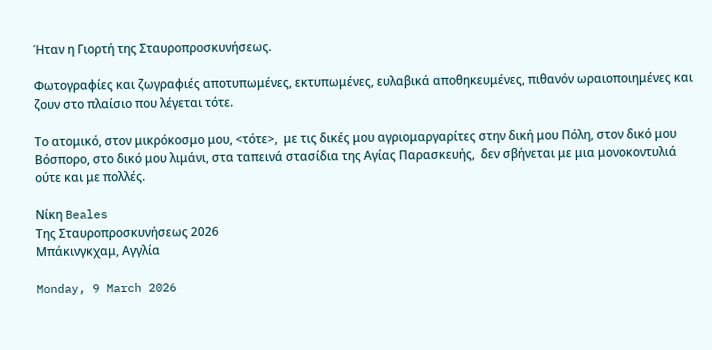Ήταν η Γιορτή της Σταυροπροσκυνήσεως.

Φωτογραφίες και ζωγραφιές αποτυπωμένες, εκτυπωμένες, ευλαβικά αποθηκευμένες, πιθανόν ωραιοποιημένες και ζουν στο πλαίσιο που λέγεται τότε.

Το ατομικό, στον μικρόκοσμο μου, <τότε>,  με τις δικές μου αγριομαργαρίτες στην δική μου Πόλη, στον δικό μου Βόσπορο, στο δικό μου λιμάνι, στα ταπεινά στασίδια της Αγίας Παρασκευής,  δεν σβήνεται με μια μονοκοντυλιά ούτε και με πολλές.

Νίκη Beales
Της Σταυροπροσκυνήσεως 2026
Μπάκινγκχαμ, Αγγλία

Monday, 9 March 2026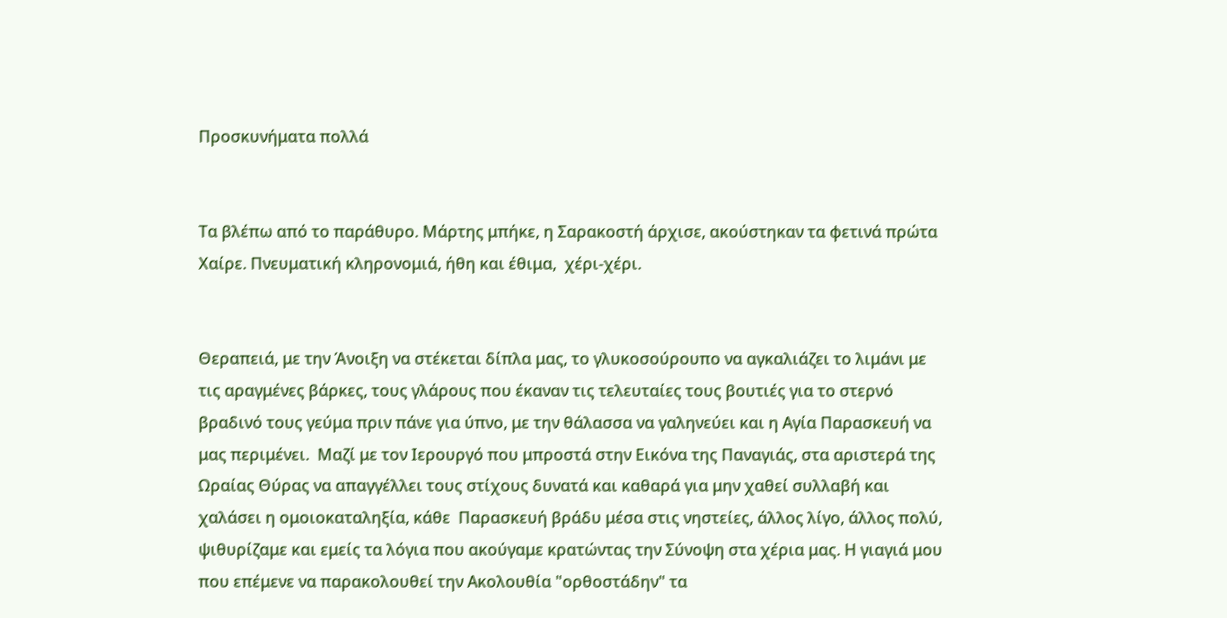Προσκυνήματα πολλά


Τα βλέπω από το παράθυρο. Μάρτης μπήκε, η Σαρακοστή άρχισε, ακούστηκαν τα φετινά πρώτα Χαίρε. Πνευματική κληρονομιά, ήθη και έθιμα,  χέρι-χέρι.


Θεραπειά, με την Άνοιξη να στέκεται δίπλα μας, το γλυκοσούρουπο να αγκαλιάζει το λιμάνι με τις αραγμένες βάρκες, τους γλάρους που έκαναν τις τελευταίες τους βουτιές για το στερνό βραδινό τους γεύμα πριν πάνε για ύπνο, με την θάλασσα να γαληνεύει και η Αγία Παρασκευή να μας περιμένει.  Μαζί με τον Ιερουργό που μπροστά στην Εικόνα της Παναγιάς, στα αριστερά της Ωραίας Θύρας να απαγγέλλει τους στίχους δυνατά και καθαρά για μην χαθεί συλλαβή και χαλάσει η ομοιοκαταληξία, κάθε  Παρασκευή βράδυ μέσα στις νηστείες, άλλος λίγο, άλλος πολύ, ψιθυρίζαμε και εμείς τα λόγια που ακούγαμε κρατώντας την Σύνοψη στα χέρια μας. Η γιαγιά μου που επέμενε να παρακολουθεί την Ακολουθία "ορθοστάδην" τα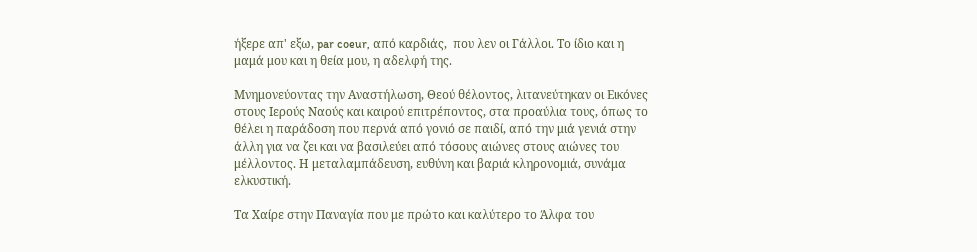ήξερε απ' εξω, par coeur, από καρδιάς,  που λεν οι Γάλλοι. Το ίδιο και η μαμά μου και η θεία μου, η αδελφή της.

Μνημονεύοντας την Αναστήλωση, Θεού θέλοντος, λιτανεύτηκαν οι Εικόνες στους Ιερούς Ναούς και καιρού επιτρέποντος, στα προαύλια τους, όπως το θέλει η παράδοση που περνά από γονιό σε παιδί, από την μιά γενιά στην άλλη για να ζει και να βασιλεύει από τόσους αιώνες στους αιώνες του μέλλοντος. Η μεταλαμπάδευση, ευθύνη και βαριά κληρονομιά, συνάμα ελκυστική.

Τα Χαίρε στην Παναγία που με πρώτο και καλύτερο το Άλφα του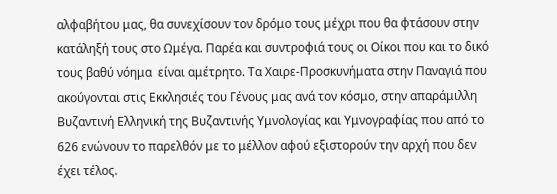αλφαβήτου μας, θα συνεχίσουν τον δρόμο τους μέχρι που θα φτάσουν στην κατάληξή τους στο Ωμέγα. Παρέα και συντροφιά τους οι Οίκοι που και το δικό τους βαθύ νόημα  είναι αμέτρητο. Τα Χαιρε-Προσκυνήματα στην Παναγιά που ακούγονται στις Εκκλησιές του Γένους μας ανά τον κόσμο, στην απαράμιλλη Βυζαντινή Ελληνική της Βυζαντινής Υμνολογίας και Υμνογραφίας που από το 626 ενώνουν το παρελθόν με το μέλλον αφού εξιστορούν την αρχή που δεν έχει τέλος.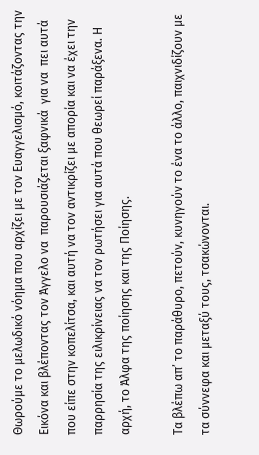Θωρούμε το μελωδικό νόημα που αρχίζει με τον Ευαγγελισμό, κοιτάζοντας την Εικόνα και βλέποντας τον Άγγελο να  παρουσιάζεται ξαφνικά  για να  πει αυτά που είπε στην κοπελίτσα, και αυτή να τον αντικρίζει με απορία και να έχει την παρρησία της ειλικρίνειας να τον ρωτήσει για αυτά που θεωρεί παράξενα. Η αρχή, το Άλφα της ποίησης και της Ποίησης.

Τα βλέπω απ’ το παράθυρο, πετούν, κυνηγούν το ένα το άλλο, παιχνιδίζουν με τα σύννεφα και μεταξύ τους, τσακώνονται.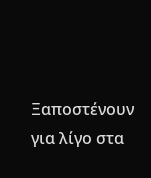Ξαποστένουν για λίγο στα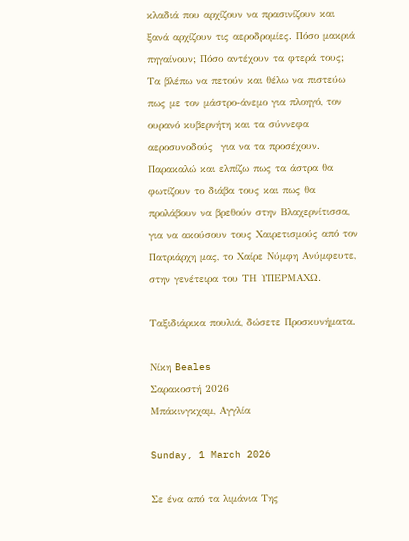κλαδιά που αρχίζουν να πρασινίζουν και ξανά αρχίζουν τις αεροδρομίες. Πόσο μακριά πηγαίνουν; Πόσο αντέχουν τα φτερά τους; Τα βλέπω να πετούν και θέλω να πιστεύω πως με τον μάστρο-άνεμο για πλοηγό, τον ουρανό κυβερνήτη και τα σύννεφα αεροσυνοδούς  για να τα προσέχουν. Παρακαλώ και ελπίζω πως τα άστρα θα φωτίζουν το διάβα τους και πως θα προλάβουν να βρεθούν στην Βλαχερνίτισσα, για να ακούσουν τους Χαιρετισμούς από τον Πατριάρχη μας, το Χαίρε Νύμφη Ανύμφευτε, στην γενέτειρα του ΤΗ ΥΠΕΡΜΑΧΩ.

Ταξιδιάρικα πουλιά, δώσετε Προσκυνήματα.

Νίκη Beales
Σαρακοστή 2026
Μπάκινγκχαμ, Αγγλία

Sunday, 1 March 2026

Σε ένα από τα λιμάνια Της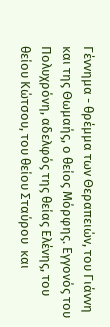Γέννημα - θρέμμα των Θεραπειών, του Γιάννη και της Θωμαής, ο θείος Μόρφης. Εγγονός του Πολυχρόνη, αδελφός της θείας Ελένης, του θείου Κώτσου, του θείου Σταύρου  και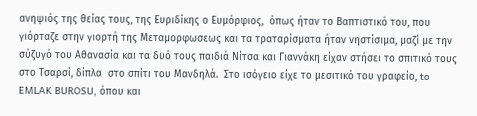ανηψιός της θείας τους, της Ευριδίκης ο Ευμόρφιος,  όπως ήταν το Βαπτιστικό του, που γιόρταζε στην γιορτή της Μεταμορφωσεως και τα τραταρίσματα ήταν νηστίσιμα, μαζί με την σύζυγό του Αθανασία και τα δυό τους παιδιά Νίτσα και Γιαννάκη είχαν στήσει το σπιτικό τους στο Τσαρσί, δίπλα  στο σπίτι του Μανδηλά.  Στο ισόγειο είχε το μεσιτικό του γραφείο, to  EMLAK BUROSU, όπου και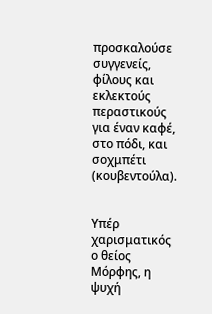προσκαλούσε συγγενείς,  φίλους και εκλεκτούς περαστικούς για έναν καφέ, στο πόδι, και σοχμπέτι (κουβεντούλα).


Υπέρ χαρισματικός ο θείος Μόρφης, η ψυχή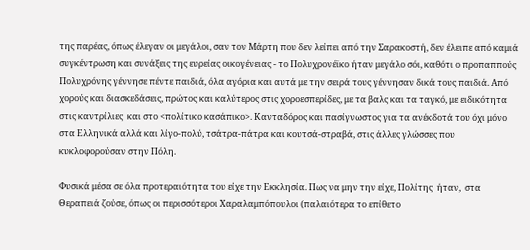της παρέας, όπως έλεγαν οι μεγάλοι, σαν τον Μάρτη που δεν λείπει από την Σαρακοστή, δεν έλειπε από καμιά συγκέντρωση και συνάξεις της ευρείας οικογένειας - το Πολυχρονέϊκο ήταν μεγάλο σόι, καθότι ο προπαππούς Πολυχρόνης γέννησε πέντε παιδιά, όλα αγόρια και αυτά με την σειρά τους γέννησαν δικά τους παιδιά. Από χορούς και διασκεδάσεις, πρώτος και καλύτερος στις χοροεσπερίδες, με τα βαλς και τα ταγκό, με ειδικότητα στις καντρίλιες  και στο <πολίτικο κασάπικο>. Κανταδόρος και πασίγνωστος για τα ανέκδοτά του όχι μόνο στα Ελληνικά αλλά και λίγο-πολύ, τσάτρα-πάτρα και κουτσά-στραβά, στις άλλες γλώσσες που κυκλοφορούσαν στην Πόλη.

Φυσικά μέσα σε όλα προτεραιότητα του είχε την Εκκλησία. Πως να μην την είχε, Πολίτης  ήταν,  στα Θεραπειά ζούσε, όπως οι περισσότεροι Χαραλαμπόπουλοι (παλαιότερα το επίθετο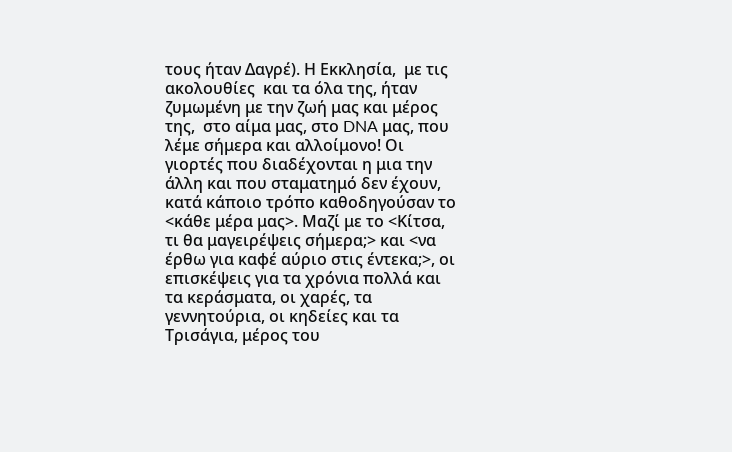τους ήταν Δαγρέ). Η Εκκλησία,  με τις ακολουθίες  και τα όλα της, ήταν ζυμωμένη με την ζωή μας και μέρος της,  στο αίμα μας, στο DNA μας, που λέμε σήμερα και αλλοίμονο! Οι γιορτές που διαδέχονται η μια την άλλη και που σταματημό δεν έχουν,  κατά κάποιο τρόπο καθοδηγούσαν το <κάθε μέρα μας>. Μαζί με το <Κίτσα, τι θα μαγειρέψεις σήμερα;> και <να έρθω για καφέ αύριο στις έντεκα;>, οι επισκέψεις για τα χρόνια πολλά και τα κεράσματα, οι χαρές, τα γεννητούρια, οι κηδείες και τα Τρισάγια, μέρος του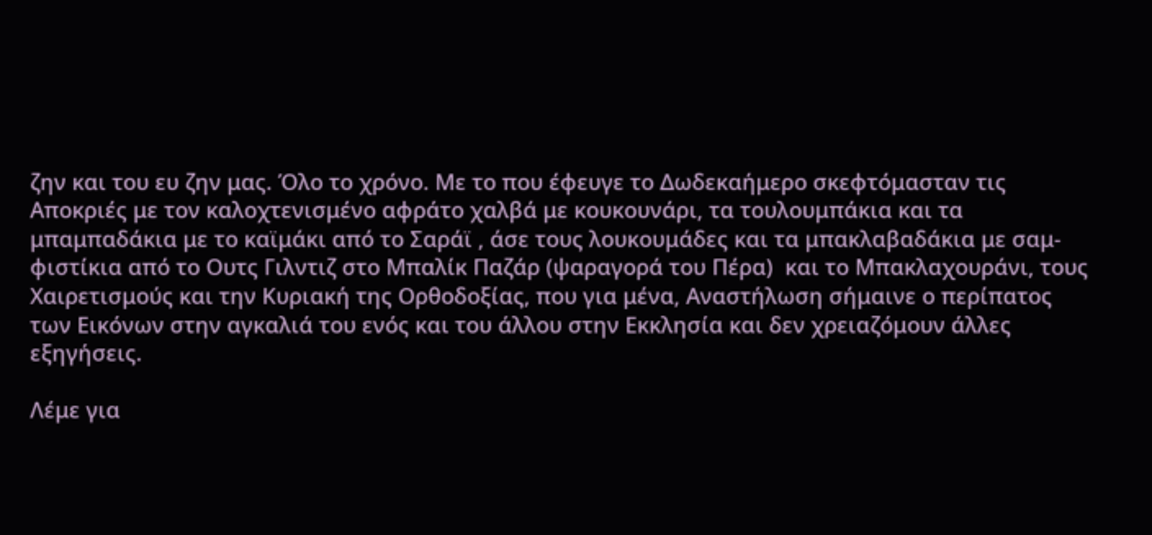ζην και του ευ ζην μας. Όλο το χρόνο. Με το που έφευγε το Δωδεκαήμερο σκεφτόμασταν τις Αποκριές με τον καλοχτενισμένο αφράτο χαλβά με κουκουνάρι, τα τουλουμπάκια και τα μπαμπαδάκια με το καϊμάκι από το Σαράϊ , άσε τους λουκουμάδες και τα μπακλαβαδάκια με σαμ-φιστίκια από το Ουτς Γιλντιζ στο Μπαλίκ Παζάρ (ψαραγορά του Πέρα)  και το Μπακλαχουράνι, τους Χαιρετισμούς και την Κυριακή της Ορθοδοξίας, που για μένα, Αναστήλωση σήμαινε ο περίπατος των Εικόνων στην αγκαλιά του ενός και του άλλου στην Εκκλησία και δεν χρειαζόμουν άλλες εξηγήσεις.

Λέμε για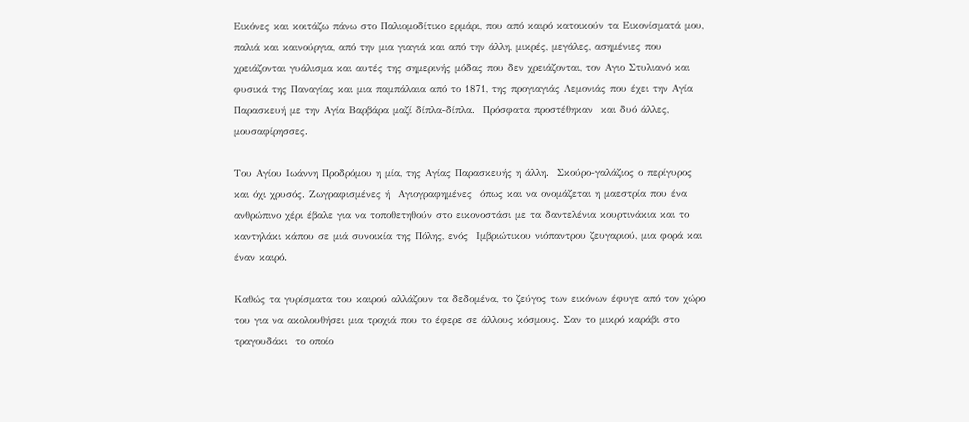Εικόνες και κοιτάζω πάνω στο Παλιομοδίτικο ερμάρι, που από καιρό κατοικούν τα Εικονίσματά μου, παλιά και καινούργια, από την μια γιαγιά και από την άλλη, μικρές, μεγάλες, ασημένιες που χρειάζονται γυάλισμα και αυτές της σημερινής μόδας που δεν χρειάζονται, τον Αγιο Στυλιανό και φυσικά της Παναγίας και μια παμπάλαια από το 1871, της προγιαγιάς Λεμονιάς που έχει την Αγία Παρασκευή με την Αγία Βαρβάρα μαζί δίπλα-δίπλα.  Πρόσφατα προστέθηκαν  και δυό άλλες,  μουσαφίρησσες.

Του Αγίου Ιωάννη Προδρόμου η μία, της Αγίας Παρασκευής η άλλη.  Σκούρο-γαλάζιος ο περίγυρος και όχι χρυσός. Ζωγραφισμένες ή  Αγιογραφημένες  όπως και να ονομάζεται η μαεστρία που ένα ανθρώπινο χέρι έβαλε για να τοποθετηθούν στο εικονοστάσι με τα δαντελένια κουρτινάκια και το καντηλάκι κάπου σε μιά συνοικία της Πόλης, ενός  Ιμβριώτικου νιόπαντρου ζευγαριού, μια φορά και έναν καιρό.

Καθώς τα γυρίσματα του καιρού αλλάζουν τα δεδομένα, το ζεύγος των εικόνων έφυγε από τον χώρο του για να ακολουθήσει μια τροχιά που το έφερε σε άλλους κόσμους. Σαν το μικρό καράβι στο τραγουδάκι  το οποίο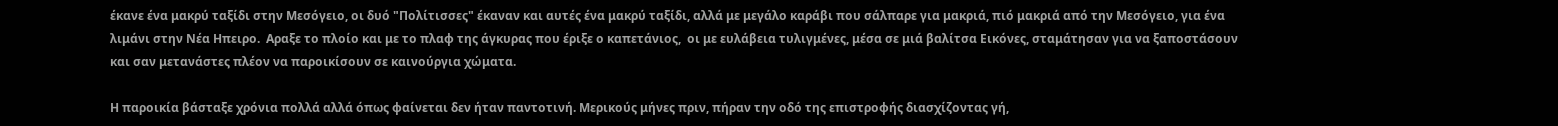έκανε ένα μακρύ ταξίδι στην Μεσόγειο, οι δυό "Πολίτισσες" έκαναν και αυτές ένα μακρύ ταξίδι, αλλά με μεγάλο καράβι που σάλπαρε για μακριά, πιό μακριά από την Μεσόγειο, για ένα λιμάνι στην Νέα Ηπειρο.  Αραξε το πλοίο και με το πλαφ της άγκυρας που έριξε ο καπετάνιος,  οι με ευλάβεια τυλιγμένες, μέσα σε μιά βαλίτσα Εικόνες, σταμάτησαν για να ξαποστάσουν και σαν μετανάστες πλέον να παροικίσουν σε καινούργια χώματα.

Η παροικία βάσταξε χρόνια πολλά αλλά όπως φαίνεται δεν ήταν παντοτινή. Μερικούς μήνες πριν, πήραν την οδό της επιστροφής διασχίζοντας γή,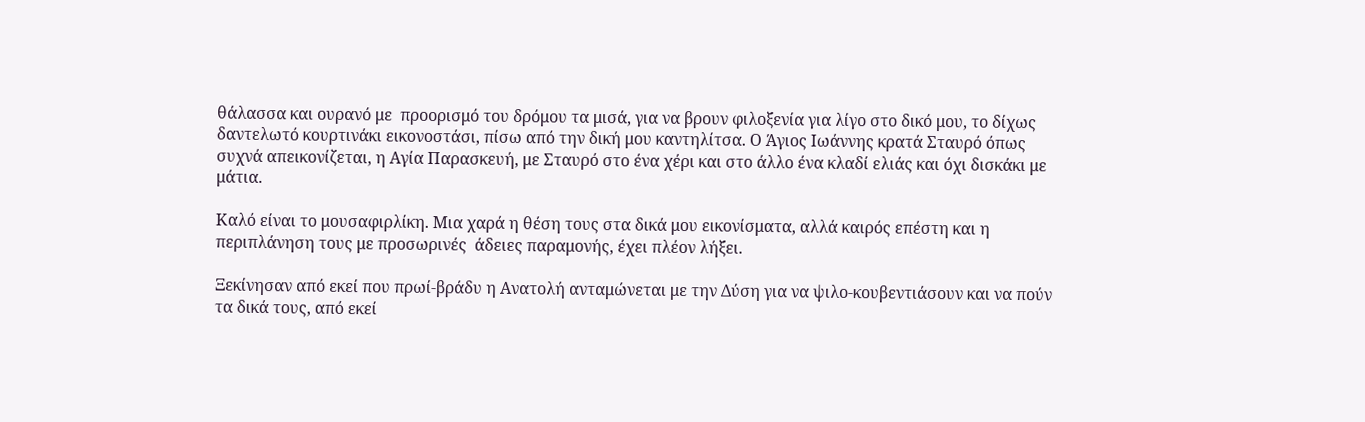θάλασσα και ουρανό με  προορισμό του δρόμου τα μισά, για να βρουν φιλοξενία για λίγο στο δικό μου, το δίχως δαντελωτό κουρτινάκι εικονοστάσι, πίσω από την δική μου καντηλίτσα. Ο Άγιος Ιωάννης κρατά Σταυρό όπως συχνά απεικονίζεται, η Αγία Παρασκευή, με Σταυρό στο ένα χέρι και στο άλλο ένα κλαδί ελιάς και όχι δισκάκι με μάτια.

Καλό είναι το μουσαφιρλίκη. Μια χαρά η θέση τους στα δικά μου εικονίσματα, αλλά καιρός επέστη και η περιπλάνηση τους με προσωρινές  άδειες παραμονής, έχει πλέον λήξει.

Ξεκίνησαν από εκεί που πρωί-βράδυ η Ανατολή ανταμώνεται με την Δύση για να ψιλο-κουβεντιάσουν και να πούν τα δικά τους, από εκεί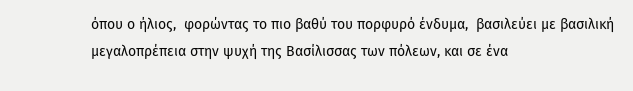όπου ο ήλιος,  φορώντας το πιο βαθύ του πορφυρό ένδυμα,  βασιλεύει με βασιλική μεγαλοπρέπεια στην ψυχή της Βασίλισσας των πόλεων, και σε ένα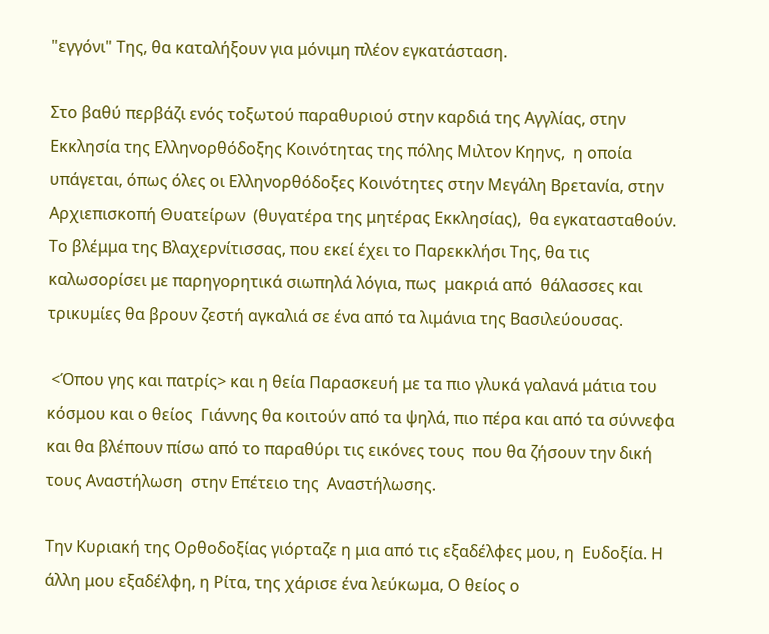"εγγόνι" Της, θα καταλήξουν για μόνιμη πλέον εγκατάσταση.

Στο βαθύ περβάζι ενός τοξωτού παραθυριού στην καρδιά της Αγγλίας, στην Εκκλησία της Ελληνορθόδοξης Κοινότητας της πόλης Μιλτον Κηηνς,  η οποία υπάγεται, όπως όλες οι Ελληνορθόδοξες Κοινότητες στην Μεγάλη Βρετανία, στην Αρχιεπισκοπή Θυατείρων  (θυγατέρα της μητέρας Εκκλησίας),  θα εγκατασταθούν.  Το βλέμμα της Βλαχερνίτισσας, που εκεί έχει το Παρεκκλήσι Της, θα τις καλωσορίσει με παρηγορητικά σιωπηλά λόγια, πως  μακριά από  θάλασσες και τρικυμίες θα βρουν ζεστή αγκαλιά σε ένα από τα λιμάνια της Βασιλεύουσας.

 <Όπου γης και πατρίς> και η θεία Παρασκευή με τα πιο γλυκά γαλανά μάτια του κόσμου και ο θείος  Γιάννης θα κοιτούν από τα ψηλά, πιο πέρα και από τα σύννεφα και θα βλέπουν πίσω από το παραθύρι τις εικόνες τους  που θα ζήσουν την δική τους Αναστήλωση  στην Επέτειο της  Αναστήλωσης.

Την Κυριακή της Ορθοδοξίας γιόρταζε η μια από τις εξαδέλφες μου, η  Ευδοξία. Η άλλη μου εξαδέλφη, η Ρίτα, της χάρισε ένα λεύκωμα, Ο θείος ο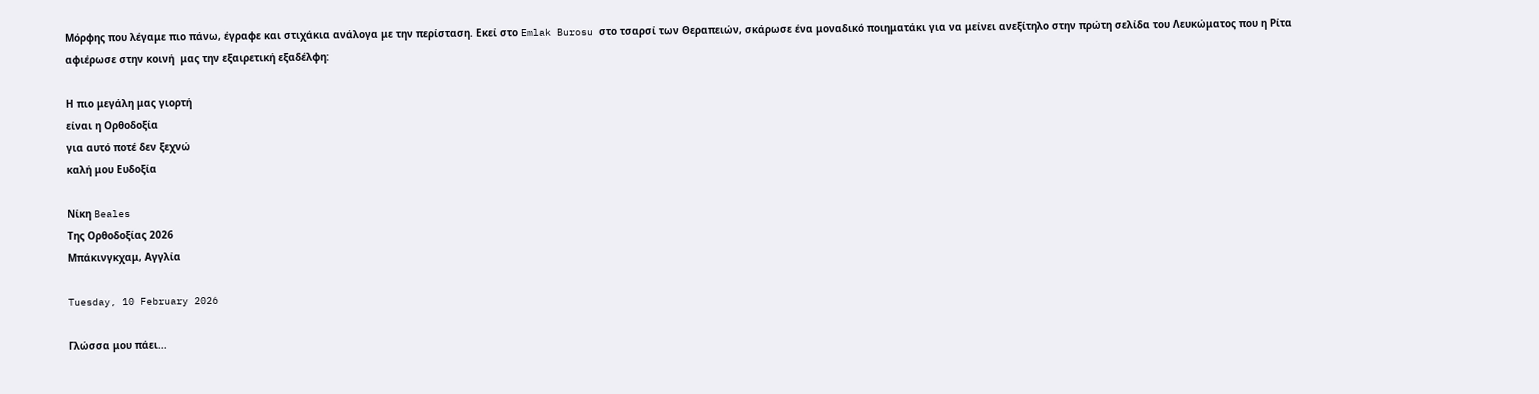Μόρφης που λέγαμε πιο πάνω, έγραφε και στιχάκια ανάλογα με την περίσταση. Εκεί στο Emlak Burosu στο τσαρσί των Θεραπειών, σκάρωσε ένα μοναδικό ποιηματάκι για να μείνει ανεξίτηλο στην πρώτη σελίδα του Λευκώματος που η Ρίτα αφιέρωσε στην κοινή  μας την εξαιρετική εξαδέλφη:

Η πιο μεγάλη μας γιορτή
είναι η Ορθοδοξία
για αυτό ποτέ δεν ξεχνώ
καλή μου Ευδοξία

Νίκη Beales
Της Ορθοδοξίας 2026
Μπάκινγκχαμ, Αγγλία

Tuesday, 10 February 2026

Γλώσσα μου πάει...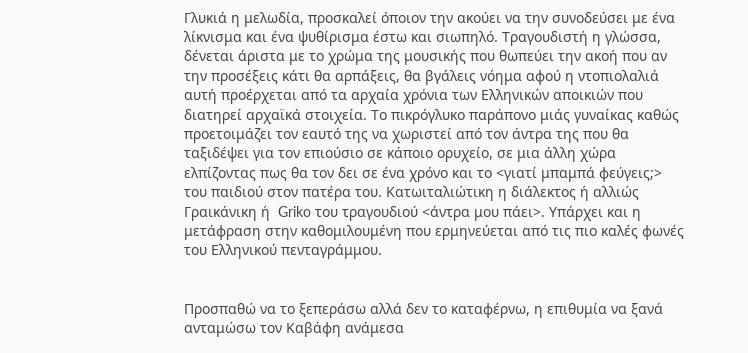Γλυκιά η μελωδία, προσκαλεί όποιον την ακούει να την συνοδεύσει με ένα λίκνισμα και ένα ψυθίρισμα έστω και σιωπηλό. Τραγουδιστή η γλώσσα, δένεται άριστα με το χρώμα της μουσικής που θωπεύει την ακοή που αν την προσέξεις κάτι θα αρπάξεις, θα βγάλεις νόημα αφού η ντοπιολαλιά αυτή προέρχεται από τα αρχαία χρόνια των Ελληνικών αποικιών που διατηρεί αρχαϊκά στοιχεία. Το πικρόγλυκο παράπονο μιάς γυναίκας καθώς προετοιμάζει τον εαυτό της να χωριστεί από τον άντρα της που θα ταξιδέψει για τον επιούσιο σε κάποιο ορυχείο, σε μια άλλη χώρα ελπίζοντας πως θα τον δει σε ένα χρόνο και το <γιατί μπαμπά φεύγεις;>  του παιδιού στον πατέρα του. Κατωιταλιώτικη η διάλεκτος ή αλλιώς Γραικάνικη ή  Griko του τραγουδιού <άντρα μου πάει>. Υπάρχει και η μετάφραση στην καθομιλουμένη που ερμηνεύεται από τις πιο καλές φωνές του Ελληνικού πενταγράμμου.


Προσπαθώ να το ξεπεράσω αλλά δεν το καταφέρνω, η επιθυμία να ξανά ανταμώσω τον Καβάφη ανάμεσα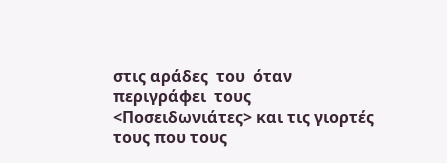στις αράδες  του  όταν περιγράφει  τους <Ποσειδωνιάτες> και τις γιορτές τους που τους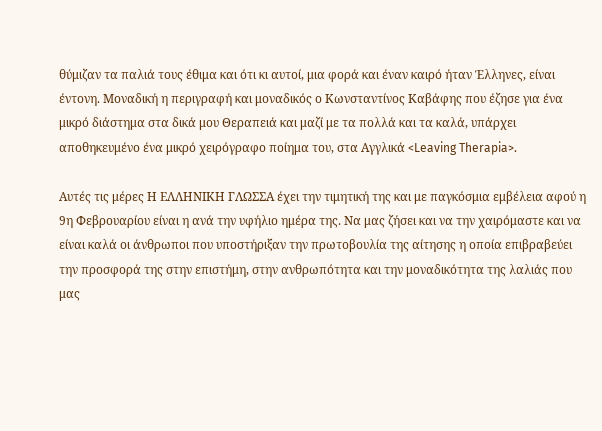θύμιζαν τα παλιά τους έθιμα και ότι κι αυτοί, μια φορά και έναν καιρό ήταν Έλληνες, είναι έντονη. Μοναδική η περιγραφή και μοναδικός ο Κωνσταντίνος Καβάφης που έζησε για ένα μικρό διάστημα στα δικά μου Θεραπειά και μαζί με τα πολλά και τα καλά, υπάρχει αποθηκευμένο ένα μικρό χειρόγραφο ποίημα του, στα Αγγλικά <Leaving Therapia>.

Αυτές τις μέρες Η ΕΛΛΗΝΙΚΗ ΓΛΩΣΣΑ έχει την τιμητική της και με παγκόσμια εμβέλεια αφού η 9η Φεβρουαρίου είναι η ανά την υφήλιο ημέρα της. Να μας ζήσει και να την χαιρόμαστε και να είναι καλά οι άνθρωποι που υποστήριξαν την πρωτοβουλία της αίτησης η οποία επιβραβεύει την προσφορά της στην επιστήμη, στην ανθρωπότητα και την μοναδικότητα της λαλιάς που μας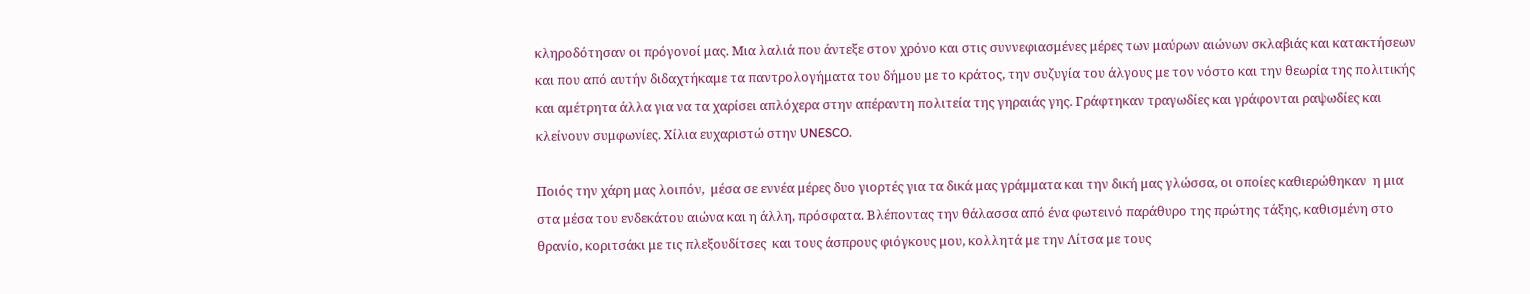κληροδότησαν οι πρόγονοί μας. Μια λαλιά που άντεξε στον χρόνο και στις συννεφιασμένες μέρες των μαύρων αιώνων σκλαβιάς και κατακτήσεων και που από αυτήν διδαχτήκαμε τα παντρολογήματα του δήμου με το κράτος, την συζυγία του άλγους με τον νόστο και την θεωρία της πολιτικής και αμέτρητα άλλα για να τα χαρίσει απλόχερα στην απέραντη πολιτεία της γηραιάς γης. Γράφτηκαν τραγωδίες και γράφονται ραψωδίες και κλείνουν συμφωνίες. Χίλια ευχαριστώ στην UNESCO.

Ποιός την χάρη μας λοιπόν,  μέσα σε εννέα μέρες δυο γιορτές για τα δικά μας γράμματα και την δική μας γλώσσα, οι οποίες καθιερώθηκαν  η μια  στα μέσα του ενδεκάτου αιώνα και η άλλη, πρόσφατα. Βλέποντας την θάλασσα από ένα φωτεινό παράθυρο της πρώτης τάξης, καθισμένη στο θρανίο, κοριτσάκι με τις πλεξουδίτσες  και τους άσπρους φιόγκους μου, κολλητά με την Λίτσα με τους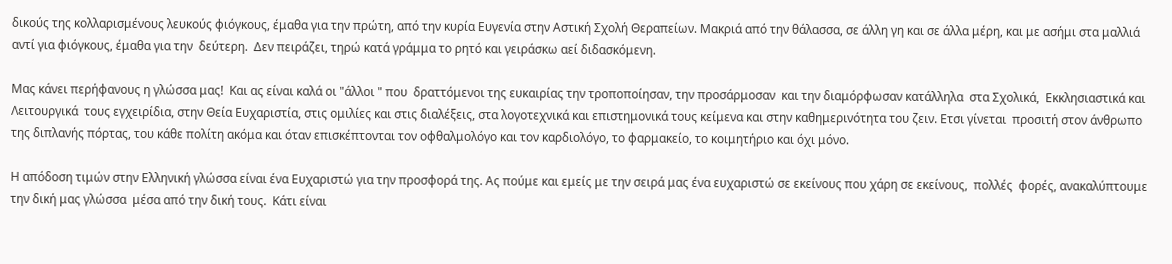δικούς της κολλαρισμένους λευκούς φιόγκους, έμαθα για την πρώτη, από την κυρία Ευγενία στην Αστική Σχολή Θεραπείων. Μακριά από την θάλασσα, σε άλλη γη και σε άλλα μέρη, και με ασήμι στα μαλλιά αντί για φιόγκους, έμαθα για την  δεύτερη.  Δεν πειράζει, τηρώ κατά γράμμα το ρητό και γειράσκω αεί διδασκόμενη.

Μας κάνει περήφανους η γλώσσα μας!  Και ας είναι καλά οι "άλλοι " που  δραττόμενοι της ευκαιρίας την τροποποίησαν, την προσάρμοσαν  και την διαμόρφωσαν κατάλληλα  στα Σχολικά,  Εκκλησιαστικά και Λειτουργικά  τους εγχειρίδια, στην Θεία Ευχαριστία, στις ομιλίες και στις διαλέξεις, στα λογοτεχνικά και επιστημονικά τους κείμενα και στην καθημερινότητα του ζειν. Ετσι γίνεται  προσιτή στον άνθρωπο της διπλανής πόρτας, του κάθε πολίτη ακόμα και όταν επισκέπτονται τον οφθαλμολόγο και τον καρδιολόγο, το φαρμακείο, το κοιμητήριο και όχι μόνο.

Η απόδοση τιμών στην Ελληνική γλώσσα είναι ένα Ευχαριστώ για την προσφορά της. Ας πούμε και εμείς με την σειρά μας ένα ευχαριστώ σε εκείνους που χάρη σε εκείνους,  πολλές  φορές, ανακαλύπτουμε την δική μας γλώσσα  μέσα από την δική τους.  Κάτι είναι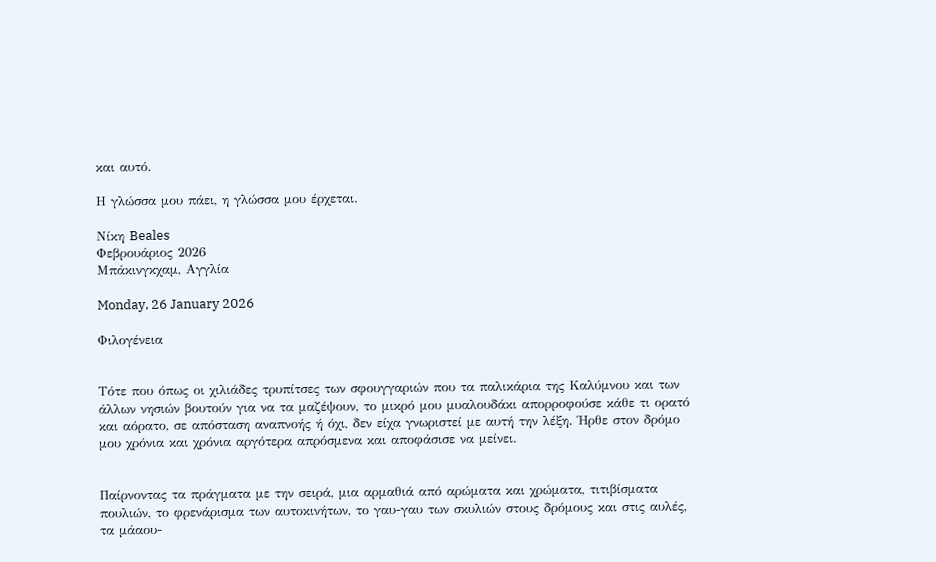και αυτό.

Η γλώσσα μου πάει, η γλώσσα μου έρχεται.

Νίκη Beales
Φεβρουάριος 2026
Μπάκινγκχαμ, Αγγλία

Monday, 26 January 2026

Φιλογένεια


Τότε που όπως οι χιλιάδες τρυπίτσες των σφουγγαριών που τα παλικάρια της Καλύμνου και των άλλων νησιών βουτούν για να τα μαζέψουν, το μικρό μου μυαλουδάκι απορροφούσε κάθε τι ορατό και αόρατο, σε απόσταση αναπνοής ή όχι, δεν είχα γνωριστεί με αυτή την λέξη. Ήρθε στον δρόμο μου χρόνια και χρόνια αργότερα απρόσμενα και αποφάσισε να μείνει.


Παίρνοντας τα πράγματα με την σειρά, μια αρμαθιά από αρώματα και χρώματα, τιτιβίσματα πουλιών, το φρενάρισμα των αυτοκινήτων, το γαυ-γαυ των σκυλιών στους δρόμους και στις αυλές, τα μάαου-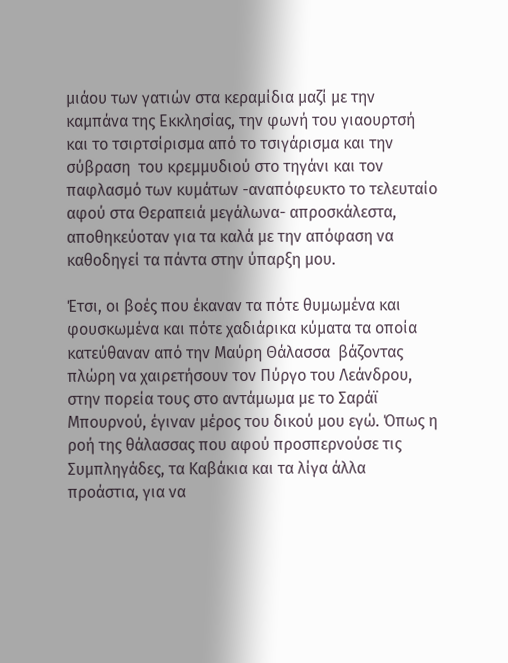μιάου των γατιών στα κεραμίδια μαζί με την καμπάνα της Εκκλησίας, την φωνή του γιαουρτσή και το τσιρτσίρισμα από το τσιγάρισμα και την σύβραση  του κρεμμυδιού στο τηγάνι και τον παφλασμό των κυμάτων -αναπόφευκτο το τελευταίο αφού στα Θεραπειά μεγάλωνα- απροσκάλεστα, αποθηκεύοταν για τα καλά με την απόφαση να καθοδηγεί τα πάντα στην ύπαρξη μου.

Έτσι, οι βοές που έκαναν τα πότε θυμωμένα και φουσκωμένα και πότε χαδιάρικα κύματα τα οποία κατεύθαναν από την Μαύρη Θάλασσα  βάζοντας πλώρη να χαιρετήσουν τον Πύργο του Λεάνδρου, στην πορεία τους στο αντάμωμα με το Σαράϊ Μπουρνού, έγιναν μέρος του δικού μου εγώ. Όπως η ροή της θάλασσας που αφού προσπερνούσε τις Συμπληγάδες, τα Καβάκια και τα λίγα άλλα προάστια, για να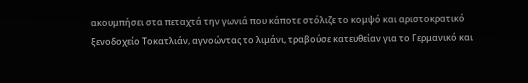ακουμπήσει στα πεταχτά την γωνιά που κάποτε στόλιζε το κομψό και αριστοκρατικό ξενοδοχείο Τοκατλιάν, αγνοώντας το λιμάνι, τραβούσε κατευθείαν για το Γερμανικό και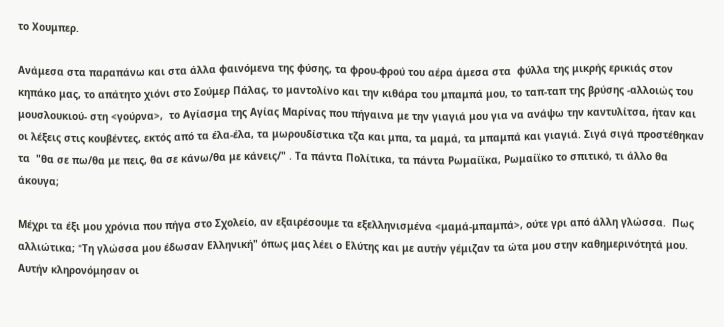το Χουμπερ.

Ανάμεσα στα παραπάνω και στα άλλα φαινόμενα της φύσης, τα φρου-φρού του αέρα άμεσα στα  φύλλα της μικρής ερικιάς στον κηπάκο μας, το απάτητο χιόνι στο Σούμερ Πάλας, το μαντολίνο και την κιθάρα του μπαμπά μου, το ταπ-ταπ της βρύσης -αλλοιώς του μουσλουκιού- στη <γούρνα>,  το Αγίασμα της Αγίας Μαρίνας που πήγαινα με την γιαγιά μου για να ανάψω την καντυλίτσα, ήταν και οι λέξεις στις κουβέντες, εκτός από τα έλα-έλα, τα μωρουδίστικα τζα και μπα, τα μαμά, τα μπαμπά και γιαγιά. Σιγά σιγά προστέθηκαν τα  "θα σε πω/θα με πεις, θα σε κάνω/θα με κάνεις/" . Τα πάντα Πολίτικα, τα πάντα Ρωμαίϊκα, Ρωμαίϊκο το σπιτικό, τι άλλο θα άκουγα;

Μέχρι τα έξι μου χρόνια που πήγα στο Σχολείο, αν εξαιρέσουμε τα εξελληνισμένα <μαμά-μπαμπά>, ούτε γρι από άλλη γλώσσα.  Πως αλλιώτικα; "Tη γλώσσα μου έδωσαν Ελληνική" όπως μας λέει ο Ελύτης και με αυτήν γέμιζαν τα ώτα μου στην καθημερινότητά μου. Αυτήν κληρονόμησαν οι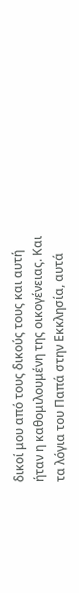δικοί μου από τους δικούς τους και αυτή ήταν η καθομιλουμένη της οικογένειας. Και τα λόγια του Παπά στην Εκκλησία, αυτά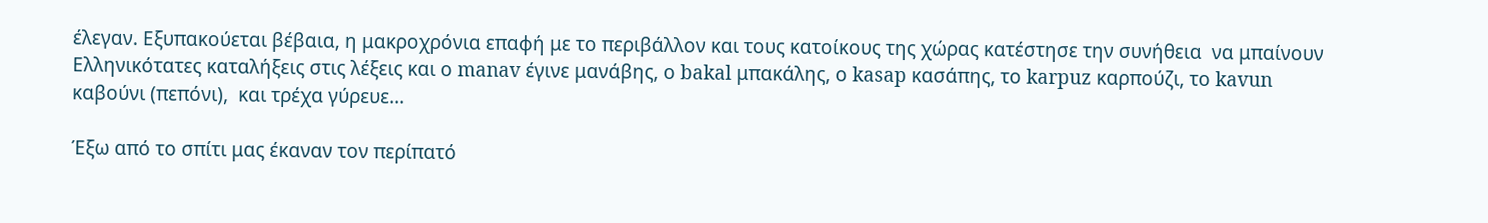έλεγαν. Εξυπακούεται βέβαια, η μακροχρόνια επαφή με το περιβάλλον και τους κατοίκους της χώρας κατέστησε την συνήθεια  να μπαίνουν Ελληνικότατες καταλήξεις στις λέξεις και ο manav έγινε μανάβης, ο bakal μπακάλης, ο kasap κασάπης, το karpuz καρπούζι, το kavun καβούνι (πεπόνι),  και τρέχα γύρευε...

Έξω από το σπίτι μας έκαναν τον περίπατό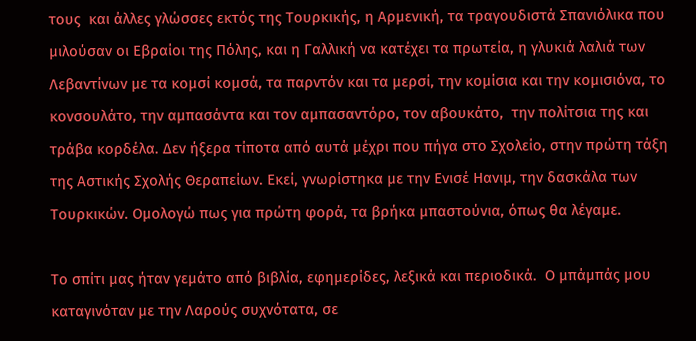τους  και άλλες γλώσσες εκτός της Τουρκικής, η Αρμενική, τα τραγουδιστά Σπανιόλικα που μιλούσαν οι Εβραίοι της Πόλης, και η Γαλλική να κατέχει τα πρωτεία, η γλυκιά λαλιά των Λεβαντίνων με τα κομσί κομσά, τα παρντόν και τα μερσί, την κομίσια και την κομισιόνα, το κονσουλάτο, την αμπασάντα και τον αμπασαντόρο, τον αβουκάτο,  την πολίτσια της και τράβα κορδέλα. Δεν ήξερα τίποτα από αυτά μέχρι που πήγα στο Σχολείο, στην πρώτη τάξη της Αστικής Σχολής Θεραπείων. Εκεί, γνωρίστηκα με την Ενισέ Ηανιμ, την δασκάλα των Τουρκικών. Ομολογώ πως για πρώτη φορά, τα βρήκα μπαστούνια, όπως θα λέγαμε.

Το σπίτι μας ήταν γεμάτο από βιβλία, εφημερίδες, λεξικά και περιοδικά.  Ο μπάμπάς μου καταγινόταν με την Λαρούς συχνότατα, σε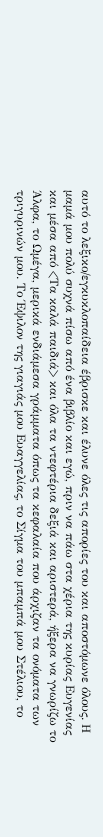αυτό το λεξικο/εγκυκλοπαίδεια έβρισκε και έλυνε όλες τις απορίες του και αποστόμωνε όλους. Η μαμά μου πολύ συχνά πίσω από ένα βιβλίο και εγώ, πριν να πάω στα χέρια της κυρίας Ευγενίας και μέσα από <Τα καλά παιδιά> και όλα τα ντεφτέρια δεξιά και αριστερά, ήξερα να γνωρίζω το Άλφα, το Ωμέγα, μερικά ενδιάμεσα γράμματα όπως τα κεφαλαία που άρχιζαν τα ονόματα των τριγυρινών μου. Το Έψιλον της γιαγιάς μου Ευαγγελίας, το Σίγμα του μπαμπά μου Στέλιου, το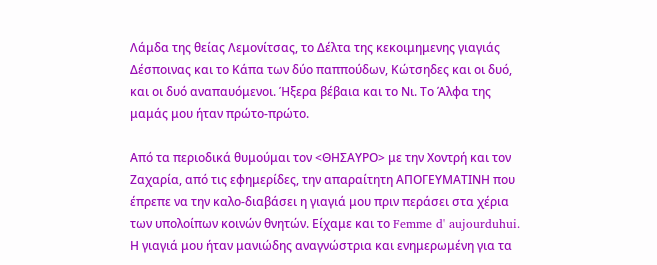Λάμδα της θείας Λεμονίτσας, το Δέλτα της κεκοιμημενης γιαγιάς Δέσποινας και το Κάπα των δύο παππούδων, Κώτσηδες και οι δυό, και οι δυό αναπαυόμενοι. Ήξερα βέβαια και το Νι. Το Άλφα της μαμάς μου ήταν πρώτο-πρώτο.

Από τα περιοδικά θυμούμαι τον <ΘΗΣΑΥΡΟ> με την Χοντρή και τον Ζαχαρία, από τις εφημερίδες, την απαραίτητη ΑΠΟΓΕΥΜΑΤΙΝΗ που έπρεπε να την καλο-διαβάσει η γιαγιά μου πριν περάσει στα χέρια των υπολοίπων κοινών θνητών. Είχαμε και το Femme d' aujourduhui. Η γιαγιά μου ήταν μανιώδης αναγνώστρια και ενημερωμένη για τα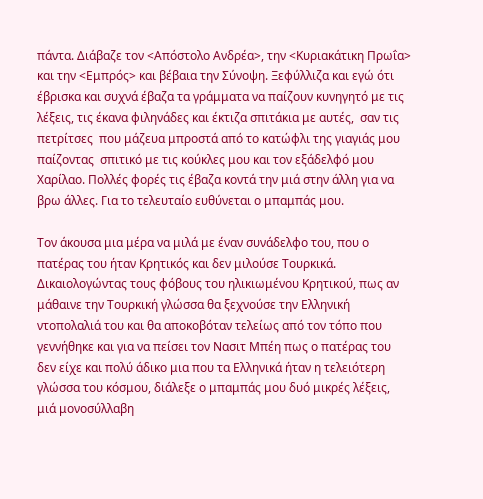πάντα. Διάβαζε τον <Απόστολο Ανδρέα>, την <Κυριακάτικη Πρωΐα> και την <Εμπρός> και βέβαια την Σύνοψη. Ξεφύλλιζα και εγώ ότι έβρισκα και συχνά έβαζα τα γράμματα να παίζουν κυνηγητό με τις λέξεις, τις έκανα φιληνάδες και έκτιζα σπιτάκια με αυτές,  σαν τις πετρίτσες  που μάζευα μπροστά από το κατώφλι της γιαγιάς μου παίζοντας  σπιτικό με τις κούκλες μου και τον εξάδελφό μου Χαρίλαο. Πολλές φορές τις έβαζα κοντά την μιά στην άλλη για να βρω άλλες. Για το τελευταίο ευθύνεται ο μπαμπάς μου.

Τον άκουσα μια μέρα να μιλά με έναν συνάδελφο του, που ο πατέρας του ήταν Κρητικός και δεν μιλούσε Τουρκικά. Δικαιολογώντας τους φόβους του ηλικιωμένου Κρητικού, πως αν μάθαινε την Τουρκική γλώσσα θα ξεχνούσε την Ελληνική ντοπολαλιά του και θα αποκοβόταν τελείως από τον τόπο που γεννήθηκε και για να πείσει τον Νασιτ Μπέη πως ο πατέρας του δεν είχε και πολύ άδικο μια που τα Ελληνικά ήταν η τελειότερη γλώσσα του κόσμου, διάλεξε ο μπαμπάς μου δυό μικρές λέξεις, μιά μονοσύλλαβη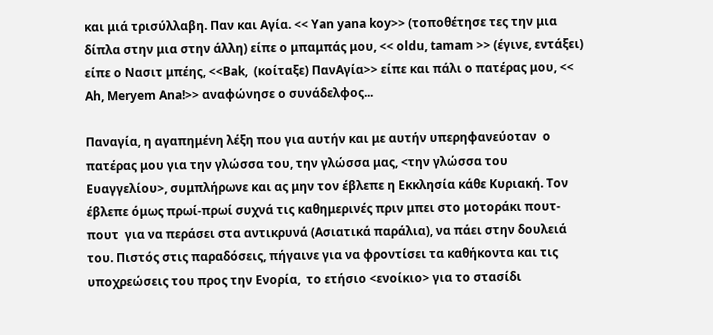και μιά τρισύλλαβη. Παν και Αγία. << Yan yana koy>> (τοποθέτησε τες την μια δίπλα στην μια στην άλλη) είπε ο μπαμπάς μου, << οldu, tamam >> (έγινε, εντάξει) είπε ο Νασιτ μπέης, <<Bak,  (κοίταξε) ΠανΑγία>> είπε και πάλι ο πατέρας μου, << Ah, Meryem Ana!>> αναφώνησε ο συνάδελφος...

Παναγία, η αγαπημένη λέξη που για αυτήν και με αυτήν υπερηφανεύοταν  ο πατέρας μου για την γλώσσα του, την γλώσσα μας, <την γλώσσα του Ευαγγελίου>, συμπλήρωνε και ας μην τον έβλεπε η Εκκλησία κάθε Κυριακή. Τον έβλεπε όμως πρωί-πρωί συχνά τις καθημερινές πριν μπει στο μοτοράκι πουτ-πουτ  για να περάσει στα αντικρυνά (Ασιατικά παράλια), να πάει στην δουλειά του. Πιστός στις παραδόσεις, πήγαινε για να φροντίσει τα καθήκοντα και τις υποχρεώσεις του προς την Ενορία,  το ετήσιο <ενοίκιο> για το στασίδι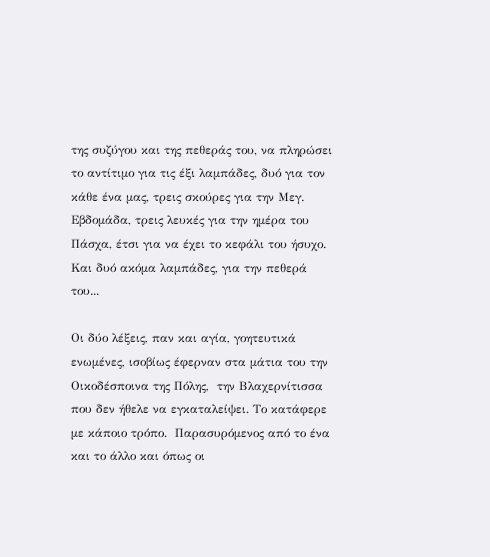της συζύγου και της πεθεράς του, να πληρώσει το αντίτιμο για τις έξι λαμπάδες, δυό για τον κάθε ένα μας, τρεις σκούρες για την Μεγ. Εβδομάδα, τρεις λευκές για την ημέρα του Πάσχα, έτσι για να έχει το κεφάλι του ήσυχο. Και δυό ακόμα λαμπάδες, για την πεθερά του...

Οι δύο λέξεις, παν και αγία, γοητευτικά ενωμένες, ισοβίως έφερναν στα μάτια του την Οικοδέσποινα της Πόλης,  την Βλαχερνίτισσα που δεν ήθελε να εγκαταλείψει. Το κατάφερε με κάποιο τρόπο.  Παρασυρόμενος από το ένα και το άλλο και όπως οι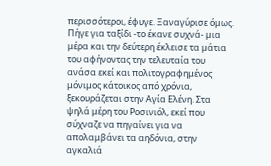περισσότεροι, έφυγε. Ξαναγύρισε όμως. Πήγε για ταξίδι -το έκανε συχνά- μια μέρα και την δεύτερη έκλεισε τα μάτια του αφήνοντας την τελευταία του ανάσα εκεί και πολιτογραφημένος μόνιμος κάτοικος από χρόνια, ξεκουράζεται στην Αγία Ελένη. Στα ψηλά μέρη του Ροσινιόλ, εκεί που σύχναζε να πηγαίνει για να απολαμβάνει τα αηδόνια, στην αγκαλιά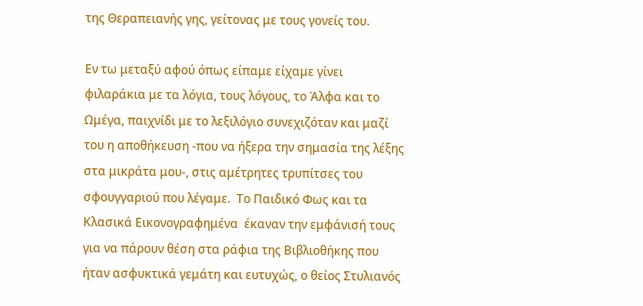της Θεραπειανής γης, γείτονας με τους γονείς του.

Εν τω μεταξύ αφού όπως είπαμε είχαμε γίνει φιλαράκια με τα λόγια, τους λόγους, το Άλφα και το Ωμέγα, παιχνίδι με το λεξιλόγιο συνεχιζόταν και μαζί του η αποθήκευση -που να ήξερα την σημασία της λέξης στα μικράτα μου-, στις αμέτρητες τρυπίτσες του σφουγγαριού που λέγαμε.  Το Παιδικό Φως και τα Κλασικά Εικονογραφημένα  έκαναν την εμφάνισή τους για να πάρουν θέση στα ράφια της Βιβλιοθήκης που ήταν ασφυκτικά γεμάτη και ευτυχώς, ο θείος Στυλιανός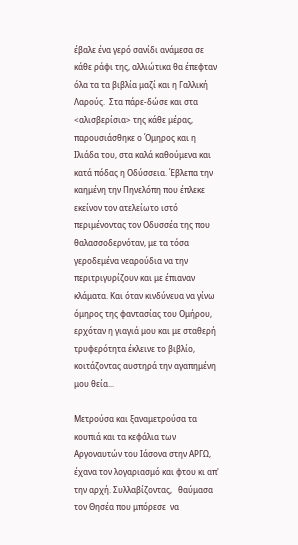έβαλε ένα γερό σανίδι ανάμεσα σε κάθε ράφι της, αλλιώτικα θα έπεφταν όλα τα τα βιβλία μαζί και η Γαλλική Λαρούς.  Στα πάρε-δώσε και στα <αλισβερίσια> της κάθε μέρας, παρουσιάσθηκε ο Όμηρος και η Ιλιάδα του, στα καλά καθούμενα και κατά πόδας η Οδύσσεια. Έβλεπα την καημένη την Πηνελόπη που έπλεκε εκείνον τον ατελείωτο ιστό περιμένοντας τον Οδυσσέα της που θαλασσοδερνόταν, με τα τόσα γεροδεμένα νεαρούδια να την περιτριγυρίζουν και με έπιαναν κλάματα. Και όταν κινδύνευα να γίνω όμηρος της φαντασίας του Ομήρου, ερχόταν η γιαγιά μου και με σταθερή τρυφερότητα έκλεινε το βιβλίο, κοιτάζοντας αυστηρά την αγαπημένη μου θεία...

Μετρούσα και ξαναμετρούσα τα κουπιά και τα κεφάλια των Αργοναυτών του Ιάσονα στην ΑΡΓΩ, έχανα τον λογαριασμό και φτου κι απ' την αρχή. Συλλαβίζοντας,   θαύμασα τον Θησέα που μπόρεσε  να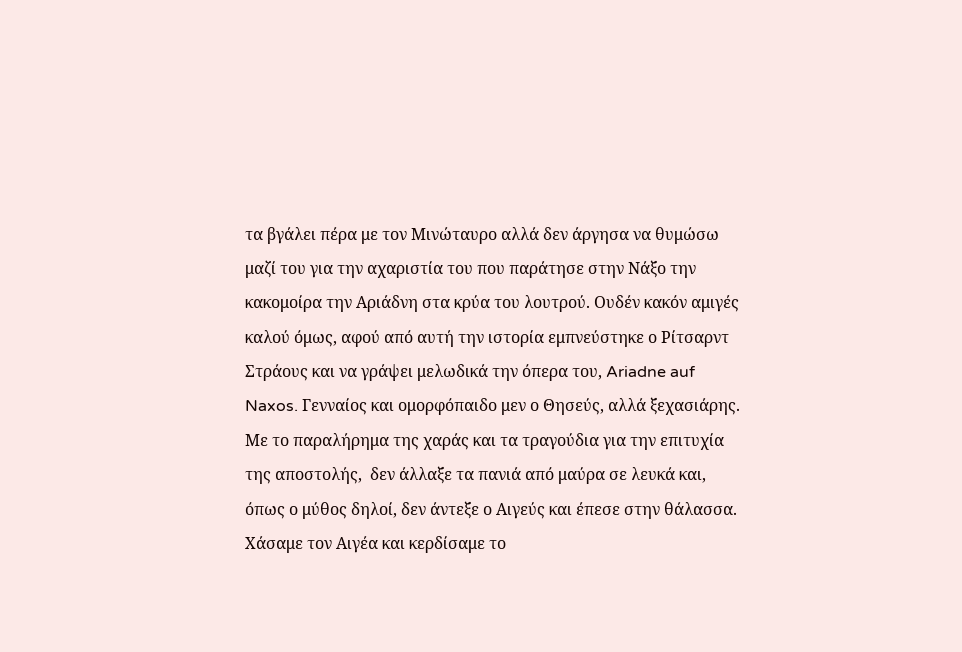τα βγάλει πέρα με τον Μινώταυρο αλλά δεν άργησα να θυμώσω μαζί του για την αχαριστία του που παράτησε στην Νάξο την κακομοίρα την Αριάδνη στα κρύα του λουτρού. Ουδέν κακόν αμιγές καλού όμως, αφού από αυτή την ιστορία εμπνεύστηκε ο Ρίτσαρντ Στράους και να γράψει μελωδικά την όπερα του, Ariadne auf Naxos. Γενναίος και ομορφόπαιδο μεν ο Θησεύς, αλλά ξεχασιάρης. Με το παραλήρημα της χαράς και τα τραγούδια για την επιτυχία της αποστολής,  δεν άλλαξε τα πανιά από μαύρα σε λευκά και, όπως ο μύθος δηλοί, δεν άντεξε ο Αιγεύς και έπεσε στην θάλασσα. Χάσαμε τον Αιγέα και κερδίσαμε το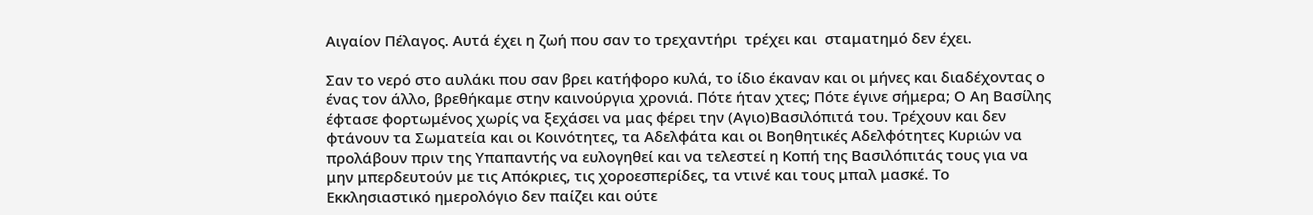Αιγαίον Πέλαγος. Αυτά έχει η ζωή που σαν το τρεχαντήρι  τρέχει και  σταματημό δεν έχει.

Σαν το νερό στο αυλάκι που σαν βρει κατήφορο κυλά, το ίδιο έκαναν και οι μήνες και διαδέχοντας ο ένας τον άλλο, βρεθήκαμε στην καινούργια χρονιά. Πότε ήταν χτες; Πότε έγινε σήμερα; Ο Αη Βασίλης έφτασε φορτωμένος χωρίς να ξεχάσει να μας φέρει την (Αγιο)Βασιλόπιτά του. Τρέχουν και δεν φτάνουν τα Σωματεία και οι Κοινότητες, τα Αδελφάτα και οι Βοηθητικές Αδελφότητες Κυριών να προλάβουν πριν της Υπαπαντής να ευλογηθεί και να τελεστεί η Κοπή της Βασιλόπιτάς τους για να μην μπερδευτούν με τις Απόκριες, τις χοροεσπερίδες, τα ντινέ και τους μπαλ μασκέ. Το Εκκλησιαστικό ημερολόγιο δεν παίζει και ούτε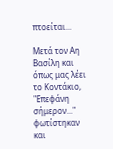πτοείται...

Μετά τον Αη Βασίλη και  όπως μας λέει το Κοντάκιο, "Επεφάνη σήμερον..." φωτίστηκαν και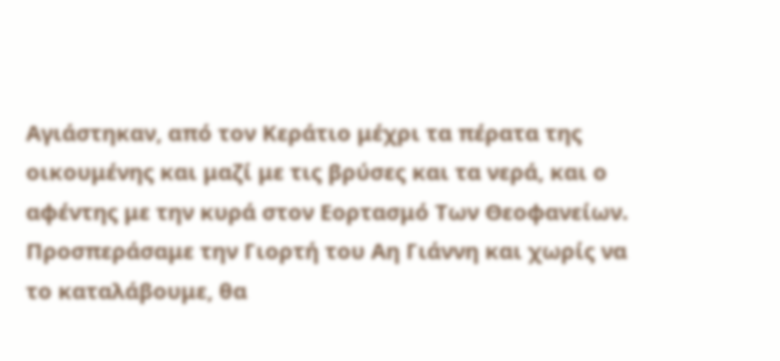Αγιάστηκαν, από τον Κεράτιο μέχρι τα πέρατα της οικουμένης και μαζί με τις βρύσες και τα νερά, και ο αφέντης με την κυρά στον Εορτασμό Των Θεοφανείων. Προσπεράσαμε την Γιορτή του Αη Γιάννη και χωρίς να το καταλάβουμε, θα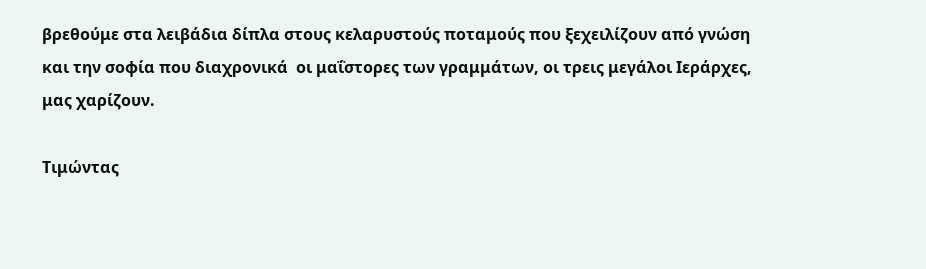βρεθούμε στα λειβάδια δίπλα στους κελαρυστούς ποταμούς που ξεχειλίζουν από γνώση και την σοφία που διαχρονικά  οι μαΐστορες των γραμμάτων, οι τρεις μεγάλοι Ιεράρχες, μας χαρίζουν.

Τιμώντας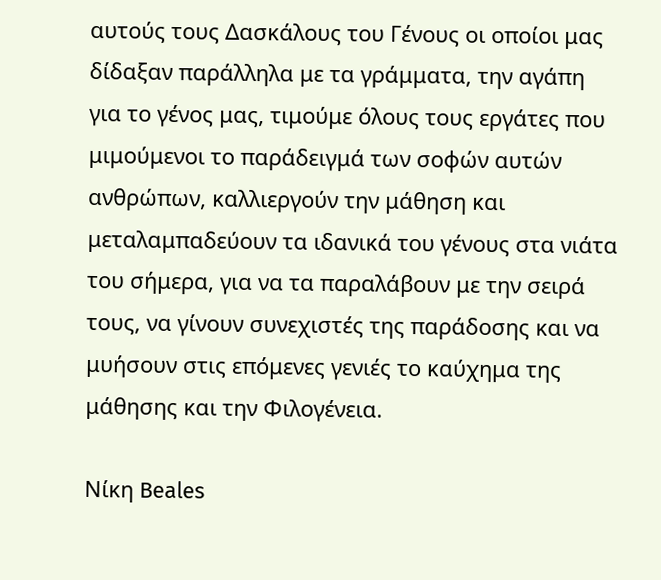αυτούς τους Δασκάλους του Γένους οι οποίοι μας δίδαξαν παράλληλα με τα γράμματα, την αγάπη για το γένος μας, τιμούμε όλους τους εργάτες που μιμούμενοι το παράδειγμά των σοφών αυτών ανθρώπων, καλλιεργούν την μάθηση και μεταλαμπαδεύουν τα ιδανικά του γένους στα νιάτα του σήμερα, για να τα παραλάβουν με την σειρά τους, να γίνουν συνεχιστές της παράδοσης και να μυήσουν στις επόμενες γενιές το καύχημα της μάθησης και την Φιλογένεια.

Νίκη Beales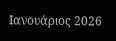Ιανουάριος 2026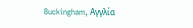Buckingham, Αγγλία